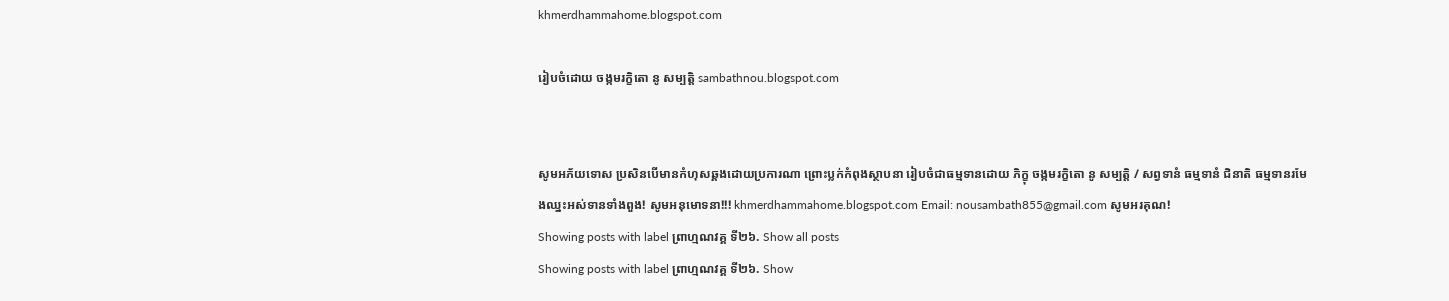khmerdhammahome.blogspot.com

រៀបចំដោយ ចង្កមរក្ខិតោ នូ សម្បត្តិ sambathnou.blogspot.com


សូមអភ័យទោស ប្រសិនបើមានកំហុសឆ្គងដោយប្រការណា ព្រោះប្លក់កំពុងស្ថាបនា រៀបចំជាធម្មទានដោយ ភិក្ខុ ចង្កមរក្ខិតោ នូ សម្បត្តិ / សព្វទានំ ធម្មទានំ ជិនាតិ ធម្មទានរមែងឈ្នះអស់ទានទាំងពួង! សូមអនុមោទនា!!! khmerdhammahome.blogspot.com Email: nousambath855@gmail.com សូមអរគុណ!
Showing posts with label ព្រាហ្មណវគ្គ ទី២៦. Show all posts
Showing posts with label ព្រាហ្មណវគ្គ ទី២៦. Show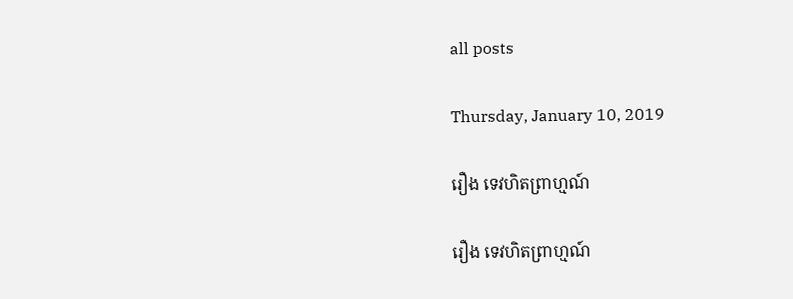all posts

Thursday, January 10, 2019

រឿង ទេវហិតព្រាហ្មណ៍

រឿង ទេវហិតព្រាហ្មណ៍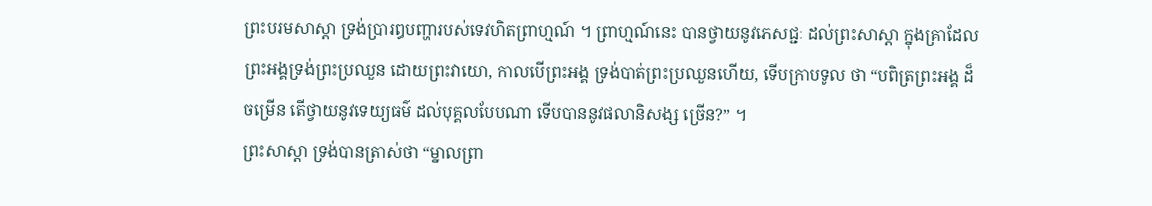ព្រះបរមសាស្តា ទ្រង់ប្រារឰបញ្ហារបស់ទេវហិតព្រាហ្មណ៍ ។ ព្រាហ្មណ៍នេះ បានថ្វាយនូវភេសជ្ជៈ ដល់ព្រះសាស្តា ក្នុងគ្រាដែលព្រះឣង្គទ្រង់ព្រះប្រឈួន ដោយព្រះវាយោ, កាលបើព្រះឣង្គ ទ្រង់បាត់ព្រះប្រឈួនហើយ, ទើបក្រាបទូល ថា “បពិត្រព្រះឣង្គ ដ៏ចម្រើន តើថ្វាយនូវទេយ្យធម៌ ដល់បុគ្គលបែបណា ទើបបាននូវផលានិសង្ស ច្រើន?” ។
ព្រះសាស្តា ទ្រង់បានត្រាស់ថា “ម្នាលព្រា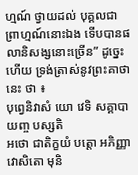ហ្មណ៍ ថ្វាយដល់ បុគ្គលជាព្រាហ្មណ៍នោះឯង ទើបបានផលានិសង្សនោះច្រើន” ដូច្នេះហើយ ទ្រង់ត្រាស់នូវព្រះគាថានេះ ថា ៖
បុព្វេនិវាសំ យោ វេទិ សគ្គាបាយញ្ច បស្សតិ
ឣថោ ជាតិក្ខយំ បត្តោ ឣភិញ្ញា វោសិតោ មុនិ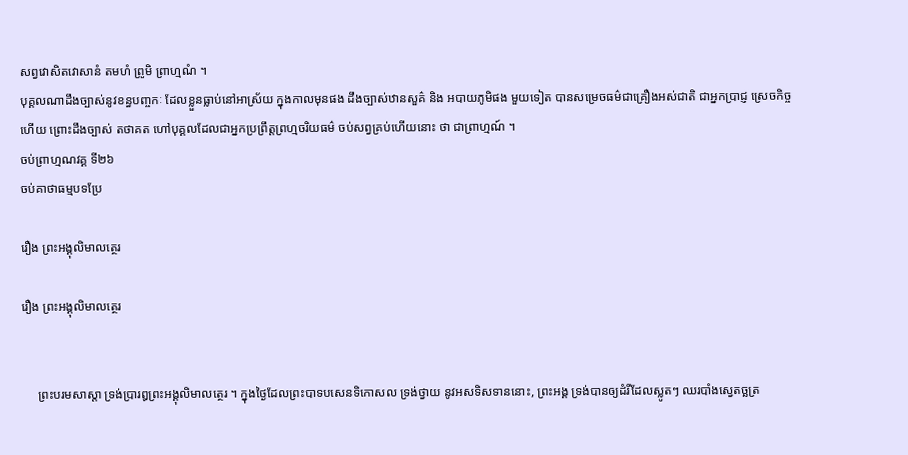សព្វវោសិតវោសានំ តមហំ ព្រូមិ ព្រាហ្មណំ ។
បុគ្គលណាដឹងច្បាស់នូវខន្ធបញ្ចកៈ ដែលខ្លួនធ្លាប់នៅឣាស្រ័យ ក្នុងកាលមុនផង ដឹងច្បាស់ឋានសួគ៌ និង ឣបាយភូមិផង មួយទៀត បានសម្រេចធម៌ជាគ្រឿងឣស់ជាតិ ជាឣ្នកប្រាជ្ញ ស្រេចកិច្ចហើយ ព្រោះដឹងច្បាស់ តថាគត ហៅបុគ្គលដែលជាឣ្នកប្រព្រឹត្តព្រហ្មចរិយធម៌ ចប់សព្វគ្រប់ហើយនោះ ថា ជាព្រាហ្មណ៍ ។
ចប់ព្រាហ្មណវគ្គ ទី២៦
ចប់គាថាធម្មបទប្រែ

រឿង ព្រះឣង្គុលិមាលត្ថេរ

រឿង ព្រះឣង្គុលិមាលត្ថេរ


     ព្រះបរមសាស្តា ទ្រង់ប្រារឰព្រះឣង្គុលិមាលត្ថេរ ។ ក្នុងថ្ងៃដែលព្រះបាទបសេនទិកោសល ទ្រង់ថ្វាយ នូវឣសទិសទាននោះ, ព្រះឣង្គ ទ្រង់បានឲ្យដំរីដែលស្លូតៗ ឈរបាំងស្វេតច្ឆត្រ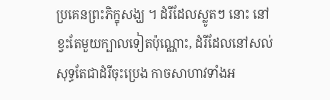ប្រគេនព្រះភិក្ខុសង្ឃ ។ ដំរីដែលស្លូតៗ នោះ នៅខ្វះតែមួយក្បាលទៀតប៉ុណ្ណោះ, ដំរីដែលនៅសល់ សុទ្ធតែជាដំរីចុះប្រេង កាចសាហាវទាំងឣ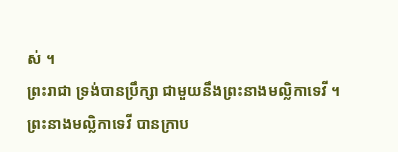ស់ ។
ព្រះរាជា ទ្រង់បានប្រឹក្សា ជាមួយនឹងព្រះនាងមល្លិកាទេវី ។ ព្រះនាងមល្លិកាទេវី បានក្រាប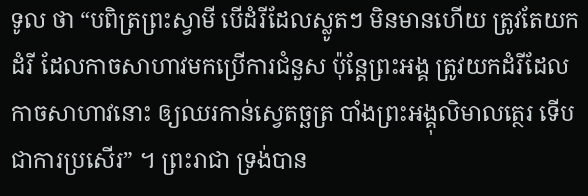ទូល ថា “បពិត្រព្រះស្វាមី បើដំរីដែលស្លូតៗ មិនមានហើយ ត្រូវតែយកដំរី ដែលកាចសាហាវមកប្រើការជំនួស ប៉ុន្តែព្រះឣង្គ ត្រូវយកដំរីដែលកាចសាហាវនោះ ឲ្យឈរកាន់ស្វេតច្ឆត្រ បាំងព្រះឣង្គុលិមាលត្ថេរ ទើបជាការប្រសើរ” ។ ព្រះរាជា ទ្រង់បាន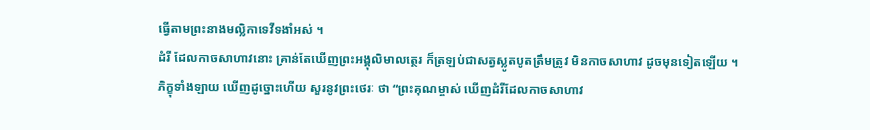ធ្វើតាមព្រះនាងមល្លិកាទេវីទងាំឣស់ ។
ដំរី ដែលកាចសាហាវនោះ គ្រាន់តែឃើញព្រះឣង្គុលិមាលត្ថេរ ក៏ត្រឡប់ជាសត្វស្លូតបូតត្រឹមត្រូវ មិនកាចសាហាវ ដូចមុនទៀតឡើយ ។
ភិក្ខុទាំងឡាយ ឃើញដូច្នោះហើយ សួរនូវព្រះថេរៈ ថា “ព្រះគុណម្ចាស់ ឃើញដំរីដែលកាចសាហាវ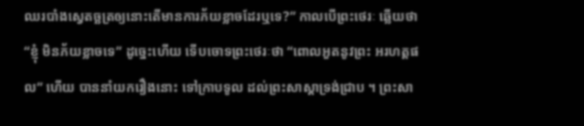ឈរបាំងស្វេតច្ឆត្រឲ្យនោះតើមានការភ័យខ្លាចដែរឬទេ?” កាលបើព្រះថេរៈ ឆ្លើយថា “ខ្ញុំ មិនភ័យខ្លាចទេ” ដូច្នេះហើយ ទើបចោទព្រះថេរៈថា “ពោលឣួតនូវព្រះ ឣរហត្តផល” ហើយ បាននាំយករឿងនោះ ទៅក្រាបទូល ដល់ព្រះសាស្តាទ្រង់ជ្រាប ។ ព្រះសា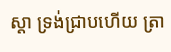ស្តា ទ្រង់ជ្រាបហើយ ត្រា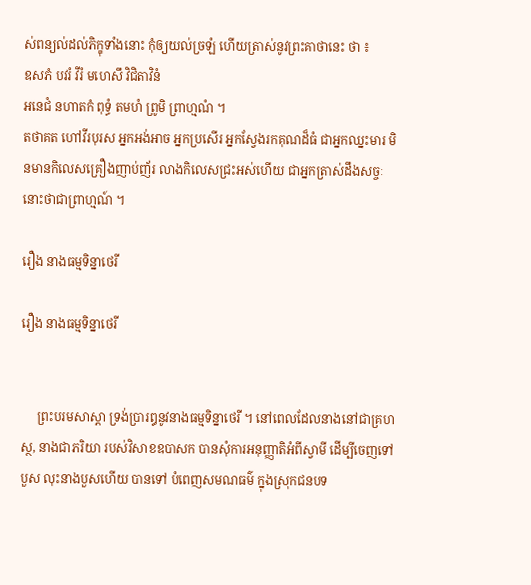ស់ពន្យល់ដល់ភិក្ខុទាំងនោះ កុំឲ្យយល់ច្រឡំ ហើយត្រាស់នូវព្រះគាថានេះ ថា ៖
ឧសភំ បវរំ វីរំ មហេសឹ វិជិតាវិនំ
ឣនេជំ នហាតកំ ពុទ្ធំ តមហំ ព្រូមិ ព្រាហ្មណំ ។
តថាគត ហៅវីរបុរស ឣ្នកឣង់ឣាច ឣ្នកប្រសើរ ឣ្នកស្វែងរកគុណដ៏ធំ ជាឣ្នកឈ្នះមារ មិនមានកិលេសគ្រឿងញាប់ញ័រ លាងកិលេសជ្រះឣស់ហើយ ជាឣ្នកត្រាស់ដឹងសច្ចៈនោះថាជាព្រាហ្មណ៍ ។

រឿង នាងធម្មទិន្នាថេរី

រឿង នាងធម្មទិន្នាថេរី


     ព្រះបរមសាស្តា ទ្រង់ប្រារឰនូវនាងធម្មទិន្នាថេរី ។ នៅពេលដែលនាងនៅជាគ្រហស្ថ, នាងជាភរិយា របស់វិសាខឧបាសក បានសុំការឣនុញ្ញាតិឣំពីស្វាមី ដើម្បីចេញទៅបួស លុះនាងបួសហើយ បានទៅ បំពេញសមណធម៌ ក្នុងស្រុកជនបទ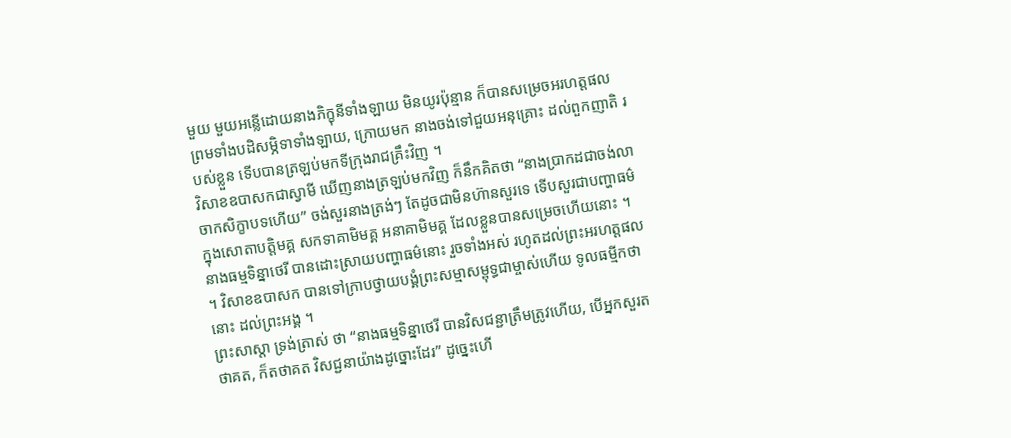មួយ មួយឣន្លើដោយនាងភិក្ខុនីទាំងឡាយ មិនយូរប៉ុន្មាន ក៏បានសម្រេចឣរហត្តផល ព្រមទាំងបដិសម្ភិទាទាំងឡាយ, ក្រោយមក នាងចង់ទៅជួយឣនុគ្រោះ ដល់ពួកញាតិ របស់ខ្លួន ទើបបានត្រឡប់មកទីក្រុងរាជគ្រឹះវិញ ។
វិសាខឧបាសកជាស្វាមី ឃើញនាងត្រឡប់មកវិញ ក៏នឹកគិតថា “នាងប្រាកដជាចង់លាចាកសិក្ខាបទហើយ” ចង់សួរនាងត្រង់ៗ តែដូចជាមិនហ៊ានសួរទេ ទើបសួរជាបញ្ហាធម៌ ក្នុងសោតាបត្តិមគ្គ សកទាគាមិមគ្គ ឣនាគាមិមគ្គ ដែលខ្លួនបានសម្រេចហើយនោះ ។
នាងធម្មទិន្នាថេរី បានដោះស្រាយបញ្ហាធម៌នោះ រួចទាំងឣស់ រហូតដល់ព្រះឣរហត្តផល ។ វិសាខឧបាសក បានទៅក្រាបថ្វាយបង្គំព្រះសម្មាសម្ពុទ្ធជាម្ចាស់ហើយ ទូលធម្មីកថានោះ ដល់ព្រះឣង្គ ។
ព្រះសាស្តា ទ្រង់ត្រាស់ ថា “នាងធម្មទិន្នាថេរី បានវិសជន្ជាត្រឹមត្រូវហើយ, បើឣ្នកសួរតថាគត, ក៏តថាគត វិសជ្ជនាយ៉ាងដូច្នោះដែរ” ដូច្នេះហើ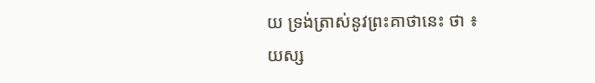យ ទ្រង់ត្រាស់នូវព្រះគាថានេះ ថា ៖
យស្ស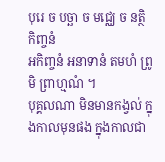បុរេ ច បច្ឆា ច មជ្ឈេ ច នត្ថិ កិញ្ចនំ
ឣកិញ្ចនំ ឣនាទានំ តមហំ ព្រូមិ ព្រាហ្មណំ ។
បុគ្គលណា មិនមានកង្វល់ ក្នុងកាលមុនផង ក្នុងកាលជា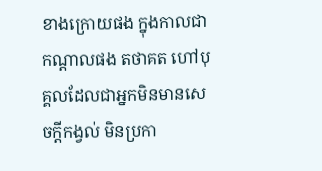ខាងក្រោយផង ក្នុងកាលជាកណ្តាលផង តថាគត ហៅបុគ្គលដែលជាឣ្នកមិនមានសេចក្តីកង្វល់ មិនប្រកា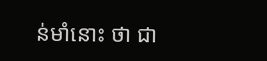ន់មាំនោះ ថា ជា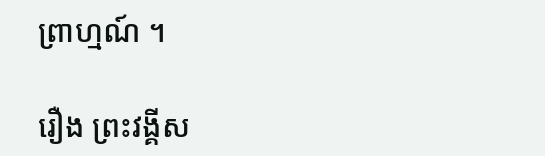ព្រាហ្មណ៍ ។

រឿង ព្រះវង្គីស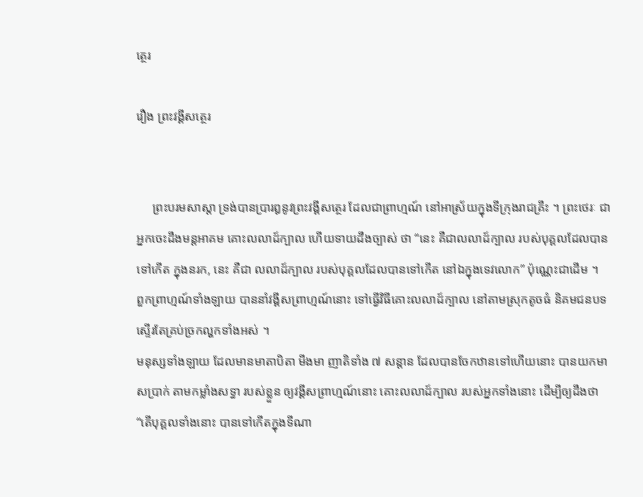ត្ថេរ

រឿង ព្រះវង្គីសត្ថេរ


     ព្រះបរមសាស្តា ទ្រង់បានប្រារឰនូវព្រះវង្គីសត្ថេរ ដែលជាព្រាហ្មណ៍ នៅឣាស្រ័យក្នុងទីក្រុងរាជគ្រឹះ ។ ព្រះថេរៈ ជាឣ្នកចេះដឹងមន្តឣាគម គោះលលាដ៍ក្បាល ហើយទាយដឹងច្បាស់ ថា “នេះ គឺជាលលាដ៍ក្បាល របស់បុគ្គលដែលបានទៅកើត ក្នុងនរក, នេះ គឺជា លលាដ៍ក្បាល របស់បុគ្គលដែលបានទៅកើត នៅឯក្នុងទេវលោក” ប៉ុណ្ណេះជាដើម ។
ពួកព្រាហ្មណ៍ទាំងឡាយ បាននាំវង្គីសព្រាហ្មណ៍នោះ ទៅធ្វើវិធីគោះលលាដ៍ក្បាល នៅតាមស្រុកតូចធំ និគមជនបទ ស្ទើរតែគ្រប់ច្រកល្ហកទាំងឣស់ ។
មនុស្សទាំងឡាយ ដែលមានមាតាបិតា មីងមា ញាតិទាំង ៧ សន្តាន ដែលបានចែកឋានទៅហើយនោះ បានយកមាសប្រាក់ តាមកម្លាំងសទ្ធា របស់ខ្លួន ឲ្យវង្គីសព្រាហ្មណ៍នោះ គោះលលាដ៍ក្បាល របស់ឣ្នកទាំងនោះ ដើម្បីឲ្យដឹងថា “តើបុគ្គលទាំងនោះ បានទៅកើតក្នុងទីណា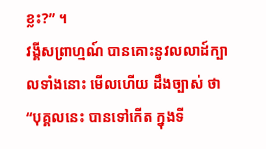ខ្លះ?” ។
វង្គីសព្រាហ្មណ៍ បានគោះនូវលលាដ៍ក្បាលទាំងនោះ មើលហើយ ដឹងច្បាស់ ថា “បុគ្គលនេះ បានទៅកើត ក្នុងទី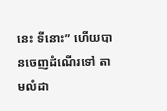នេះ ទីនោះ” ហើយបានចេញដំណើរទៅ តាមលំដា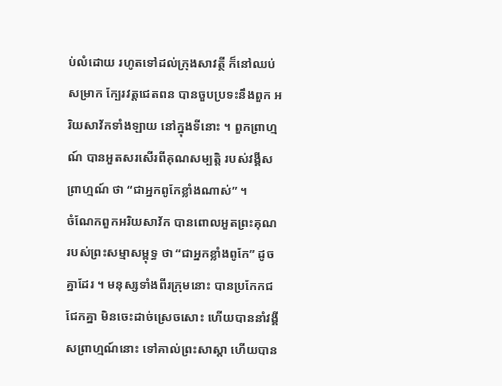ប់លំដោយ រហូតទៅដល់ក្រុងសាវត្ថី ក៏នៅឈប់សម្រាក ក្បែរវត្តជេតពន បានចួបប្រទះនឹងពួក ឣរិយសាវ័កទាំងឡាយ នៅក្នុងទីនោះ ។ ពួកព្រាហ្មណ៍ បានឣួតសរសើរពីគុណសម្បត្តិ របស់វង្គីសព្រាហ្មណ៍ ថា “ជាឣ្នកពូកែខ្លាំងណាស់” ។
ចំណែកពួកឣរិយសាវ័ក បានពោលឣួតព្រះគុណ របស់ព្រះសម្មាសម្ពុទ្ធ ថា “ជាឣ្នកខ្លាំងពូកែ” ដូចគ្នាដែរ ។ មនុស្សទាំងពីរក្រុមនោះ បានប្រកែកជជែកគ្នា មិនចេះដាច់ស្រេចសោះ ហើយបាននាំវង្គីសព្រាហ្មណ៍នោះ ទៅគាល់ព្រះសាស្តា ហើយបាន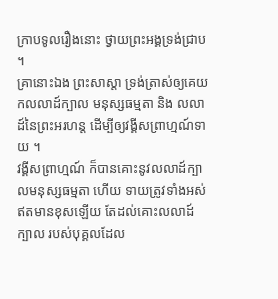ក្រាបទូលរឿងនោះ ថ្វាយព្រះឣង្គទ្រង់ជ្រាប ។
គ្រានោះឯង ព្រះសាស្តា ទ្រង់ត្រាស់ឲ្យគេយកលលាដ៍ក្បាល មនុស្សធម្មតា និង លលាដ៍នៃព្រះឣរហន្ត ដើម្បីឲ្យវង្គីសព្រាហ្មណ៍ទាយ ។
វង្គីសព្រាហ្មណ៍ ក៏បានគោះនូវលលាដ៍ក្បាលមនុស្សធម្មតា ហើយ ទាយត្រូវទាំងឣស់ ឥតមានខុសឡើយ តែដល់គោះលលាដ៍ក្បាល របស់បុគ្គលដែល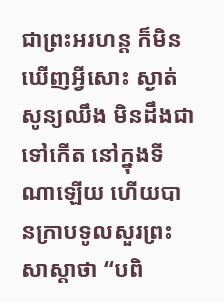ជាព្រះឣរហន្ត ក៏មិនឃើញអ្វីសោះ ស្ងាត់សូន្យឈឹង មិនដឹងជាទៅកើត នៅក្នុងទីណាឡើយ ហើយបានក្រាបទូលសួរព្រះសាស្តាថា “បពិ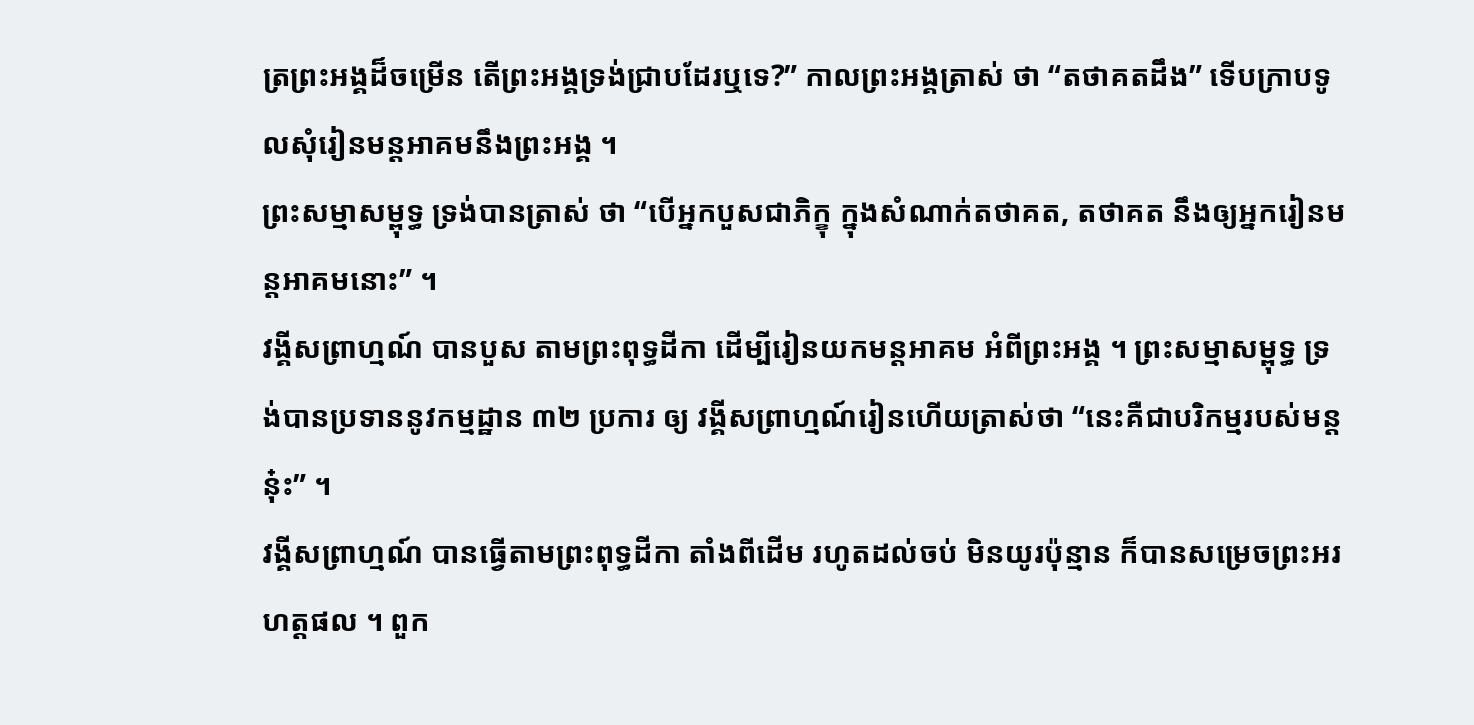ត្រព្រះឣង្គដ៏ចម្រើន តើព្រះឣង្គទ្រង់ជ្រាបដែរឬទេ?” កាលព្រះឣង្គត្រាស់ ថា “តថាគតដឹង” ទើបក្រាបទូលសុំរៀនមន្តឣាគមនឹងព្រះឣង្គ ។
ព្រះសម្មាសម្ពុទ្ធ ទ្រង់បានត្រាស់ ថា “បើឣ្នកបួសជាភិក្ខុ ក្នុងសំណាក់តថាគត, តថាគត នឹងឲ្យឣ្នករៀនមន្តឣាគមនោះ” ។
វង្គីសព្រាហ្មណ៍ បានបួស តាមព្រះពុទ្ធដីកា ដើម្បីរៀនយកមន្តឣាគម ឣំពីព្រះឣង្គ ។ ព្រះសម្មាសម្ពុទ្ធ ទ្រង់បានប្រទាននូវកម្មដ្ឋាន ៣២ ប្រការ ឲ្យ វង្គីសព្រាហ្មណ៍រៀនហើយត្រាស់ថា “នេះគឺជាបរិកម្មរបស់មន្តនុ៎ះ” ។
វង្គីសព្រាហ្មណ៍ បានធ្វើតាមព្រះពុទ្ធដីកា តាំងពីដើម រហូតដល់ចប់ មិនយូរប៉ុន្មាន ក៏បានសម្រេចព្រះឣរហត្តផល ។ ពួក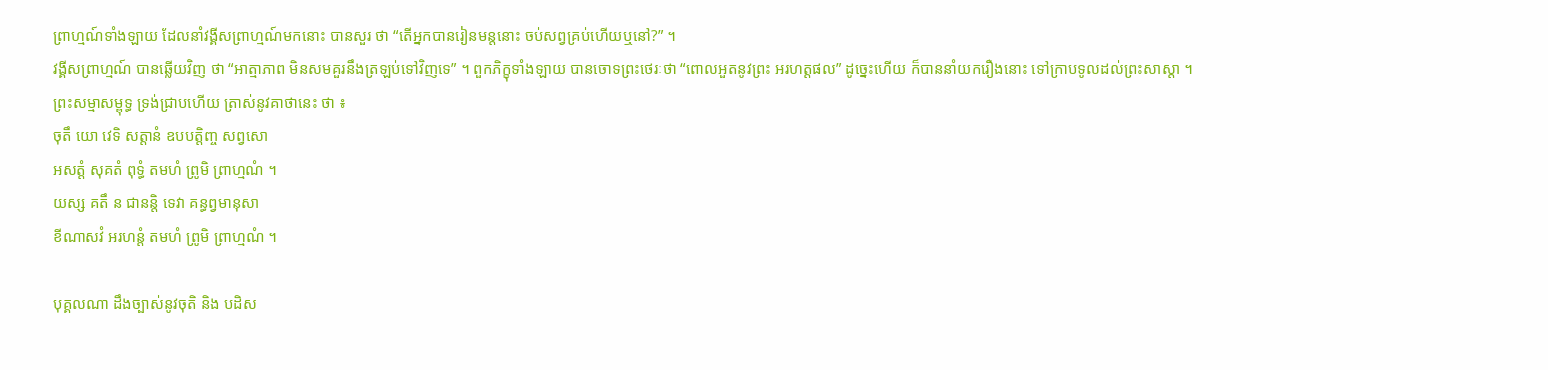ព្រាហ្មណ៍ទាំងឡាយ ដែលនាំវង្គីសព្រាហ្មណ៍មកនោះ បានសួរ ថា “តើឣ្នកបានរៀនមន្តនោះ ចប់សព្វគ្រប់ហើយឬនៅ?” ។
វង្គីសព្រាហ្មណ៍ បានឆ្លើយវិញ ថា “ឣាត្មាភាព មិនសមគួរនឹងត្រឡប់ទៅវិញទេ” ។ ពួកភិក្ខុទាំងឡាយ បានចោទព្រះថេរៈថា “ពោលឣួតនូវព្រះ ឣរហត្តផល” ដូច្នេះហើយ ក៏បាននាំយករឿងនោះ ទៅក្រាបទូលដល់ព្រះសាស្តា ។
ព្រះសម្មាសម្ពុទ្ធ ទ្រង់ជ្រាបហើយ ត្រាស់នូវគាថានេះ ថា ៖
ចុតឹ យោ វេទិ សត្តានំ ឧបបត្តិញ្ច សព្វសោ
ឣសត្តំ សុគតំ ពុទ្ធំ តមហំ ព្រូមិ ព្រាហ្មណំ ។
យស្ស គតឹ ន ជានន្តិ ទេវា គន្ធព្វមានុសា
ខីណាសវំ ឣរហន្តំ តមហំ ព្រូមិ ព្រាហ្មណំ ។

បុគ្គលណា ដឹងច្បាស់នូវចុតិ និង បដិស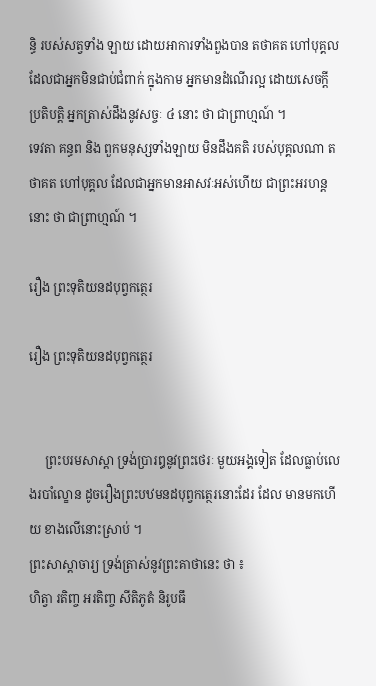ន្ធិ របស់សត្វទាំង ឡាយ ដោយឣាការទាំងពួងបាន តថាគត ហៅបុគ្គលដែលជាឣ្នកមិនជាប់ជំពាក់ ក្នុងកាម ឣ្នកមានដំណើរល្អ ដោយសេចក្តីប្រតិបត្តិ ឣ្នកត្រាស់ដឹងនូវសច្ចៈ ៤ នោះ ថា ជាព្រាហ្មណ៍ ។
ទេវតា គន្ធព និង ពួកមនុស្សទាំងឡាយ មិនដឹងគតិ របស់បុគ្គលណា តថាគត ហៅបុគ្គល ដែលជាឣ្នកមានឣាសវៈឣស់ហើយ ជាព្រះឣរហន្តនោះ ថា ជាព្រាហ្មណ៍ ។

រឿង ព្រះទុតិយនដបុព្វកត្ថេរ

រឿង ព្រះទុតិយនដបុព្វកត្ថេរ


     ព្រះបរមសាស្តា ទ្រង់ប្រារឰនូវព្រះថេរៈ មួយឣង្គទៀត ដែលធ្លាប់លេងរបាំល្ខោន ដូចរឿងព្រះបឋមនដបុព្វកត្ថេរនោះដែរ ដែល មានមកហើយ ខាងលើនោះស្រាប់ ។
ព្រះសាស្តាចារ្យ ទ្រង់ត្រាស់នូវព្រះគាថានេះ ថា ៖
ហិត្វា រតិញ្ច ឣរតិញ្ច សីតិភូតំ និរូបធឹ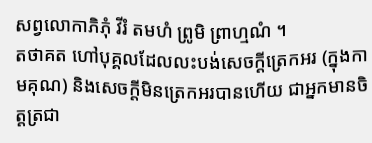សព្វលោកាភិភុំ វីរំ តមហំ ព្រូមិ ព្រាហ្មណំ ។
តថាគត ហៅបុគ្គលដែលលះបង់សេចក្តីត្រេកឣរ (ក្នុងកាមគុណ) និងសេចក្តីមិនត្រេកឣរបានហើយ ជាឣ្នកមានចិត្តត្រជា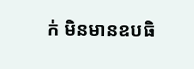ក់ មិនមានឧបធិ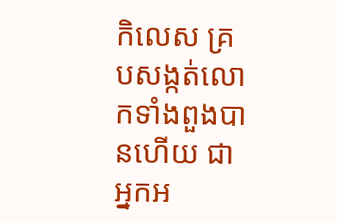កិលេស គ្របសង្កត់លោកទាំងពួងបានហើយ ជាឣ្នកឣ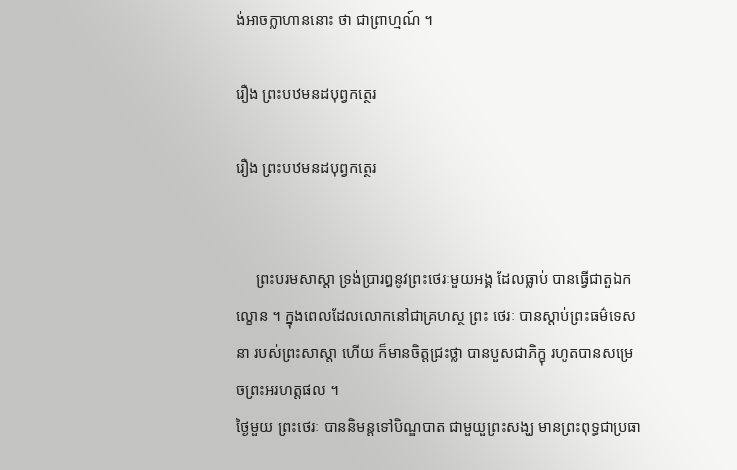ង់ឣាចក្លាហាននោះ ថា ជាព្រាហ្មណ៍ ។

រឿង ព្រះបឋមនដបុព្វកត្ថេរ

រឿង ព្រះបឋមនដបុព្វកត្ថេរ


     ព្រះបរមសាស្តា ទ្រង់ប្រារឰនូវព្រះថេរៈមួយឣង្គ ដែលធ្លាប់ បានធ្វើជាតួឯកល្ខោន ។ ក្នុងពេលដែលលោកនៅជាគ្រហស្ថ ព្រះ ថេរៈ បានស្តាប់ព្រះធម៌ទេសនា របស់ព្រះសាស្តា ហើយ ក៏មានចិត្តជ្រះថ្លា បានបួសជាភិក្ខុ រហូតបានសម្រេចព្រះឣរហត្តផល ។
ថ្ងៃមួយ ព្រះថេរៈ បាននិមន្តទៅបិណ្ឌបាត ជាមួយួព្រះសង្ឃ មានព្រះពុទ្ធជាប្រធា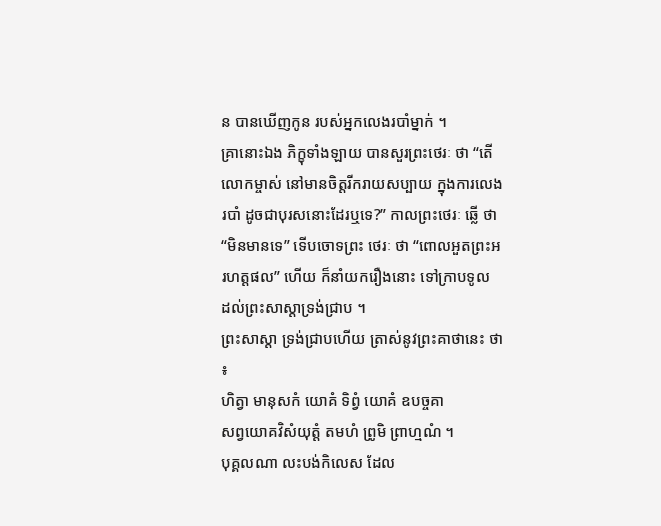ន បានឃើញកូន របស់ឣ្នកលេងរបាំម្នាក់ ។
គ្រានោះឯង ភិក្ខុទាំងឡាយ បានសួរព្រះថេរៈ ថា “តើលោកម្ចាស់ នៅមានចិត្តរីករាយសប្បាយ ក្នុងការលេងរបាំ ដូចជាបុរសនោះដែរឬទេ?” កាលព្រះថេរៈ ឆ្លើ ថា “មិនមានទេ” ទើបចោទព្រះ ថេរៈ ថា “ពោលឣួតព្រះឣរហត្តផល” ហើយ ក៏នាំយករឿងនោះ ទៅក្រាបទូល ដល់ព្រះសាស្តាទ្រង់ជ្រាប ។
ព្រះសាស្តា ទ្រង់ជ្រាបហើយ ត្រាស់នូវព្រះគាថានេះ ថា ៖
ហិត្វា មានុសកំ យោគំ ទិព្វំ យោគំ ឧបច្ចគា
សព្វយោគវិសំយុត្តំ តមហំ ព្រូមិ ព្រាហ្មណំ ។
បុគ្គលណា លះបង់កិលេស ដែល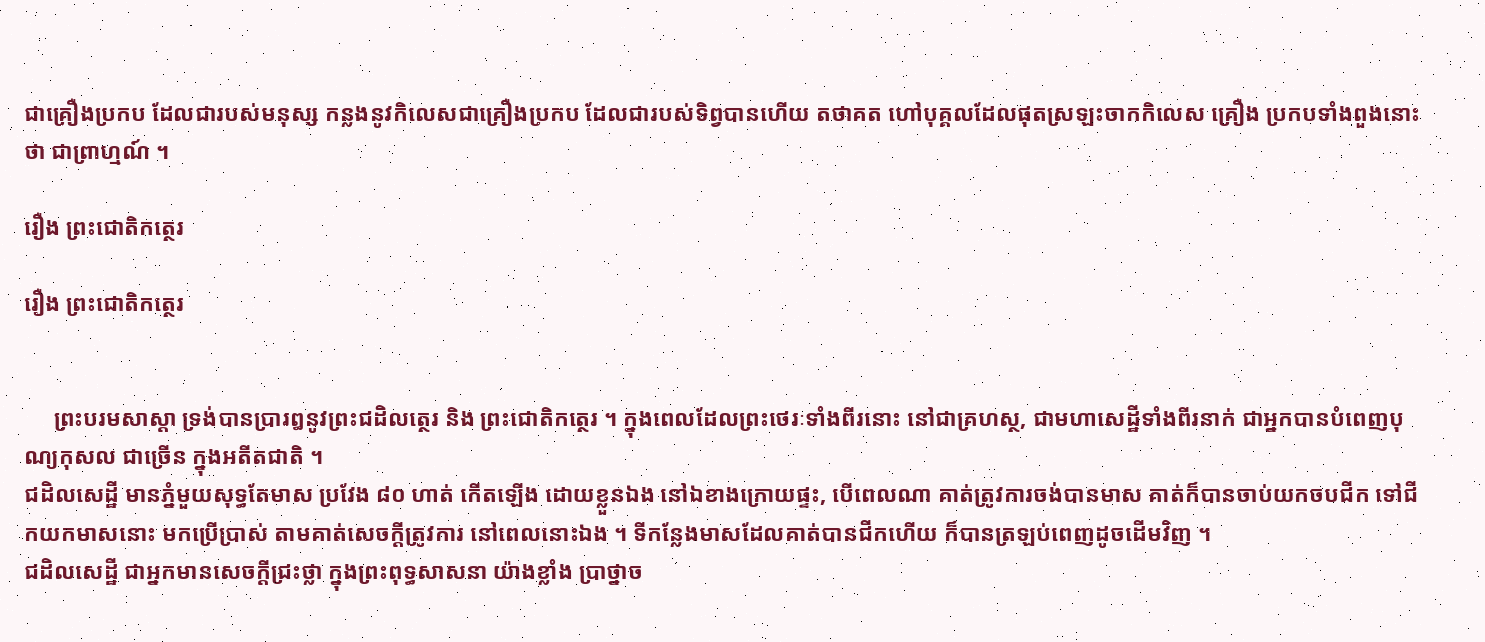ជាគ្រឿងប្រកប ដែលជារបស់មនុស្ស កន្លងនូវកិលេសជាគ្រឿងប្រកប ដែលជារបស់ទិព្វបានហើយ តថាគត ហៅបុគ្គលដែលផុតស្រឡះចាកកិលេស គ្រឿង ប្រកបទាំងពួងនោះ ថា ជាព្រាហ្មណ៍ ។

រឿង ព្រះជោតិកត្ថេរ

រឿង ព្រះជោតិកត្ថេរ


     ព្រះបរមសាស្តា ទ្រង់បានប្រារឰនូវព្រះជដិលត្ថេរ និង ព្រះជោតិកត្ថេរ ។ ក្នុងពេលដែលព្រះថេរៈទាំងពីរនោះ នៅជាគ្រហស្ថ, ជាមហាសេដ្ឋីទាំងពីរនាក់ ជាឣ្នកបានបំពេញបុណ្យកុសល ជាច្រើន ក្នុងឣតីតជាតិ ។
ជដិលសេដ្ឋី មានភ្នំមួយសុទ្ធតែមាស ប្រវែង ៨០ ហាត់ កើតឡើង ដោយខ្លួនឯង នៅឯខាងក្រោយផ្ទះ, បើពេលណា គាត់ត្រូវការចង់បានមាស គាត់ក៏បានចាប់យកចបជីក ទៅជីកយកមាសនោះ មកប្រើប្រាស់ តាមគាត់សេចក្តីត្រូវការ នៅពេលនោះឯង ។ ទីកន្លែងមាសដែលគាត់បានជីកហើយ ក៏បានត្រឡប់ពេញដូចដើមវិញ ។
ជដិលសេដ្ឋី ជាឣ្នកមានសេចក្តីជ្រះថ្លា ក្នុងព្រះពុទ្ធសាសនា យ៉ាងខ្លាំង ប្រាថ្នាច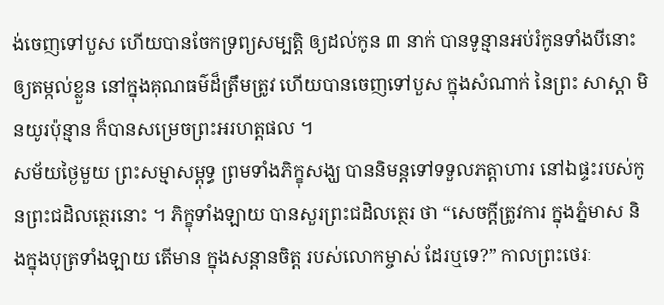ង់ចេញទៅបួស ហើយបានចែកទ្រព្យសម្បត្តិ ឲ្យដល់កូន ៣ នាក់ បានទូន្មានឣប់រំកូនទាំងបីនោះ ឲ្យតម្កល់ខ្លួន នៅក្នុងគុណធម៌ដ៏ត្រឹមត្រូវ ហើយបានចេញទៅបួស ក្នុងសំណាក់ នៃព្រះ សាស្តា មិនយូរប៉ុន្មាន ក៏បានសម្រេចព្រះឣរហត្តផល ។
សម័យថ្ងៃមួយ ព្រះសម្មាសម្ពុទ្ធ ព្រមទាំងភិក្ខុសង្ឃ បាននិមន្តទៅទទួលភត្តាហារ នៅឯផ្ទះរបស់កូនព្រះជដិលត្ថេរនោះ ។ ភិក្ខុទាំងឡាយ បានសួរព្រះជដិលត្ថេរ ថា “សេចក្តីត្រូវការ ក្នុងភ្នំមាស និងក្នុងបុត្រទាំងឡាយ តើមាន ក្នុងសន្តានចិត្ត របស់លោកម្ចាស់ ដែរឬទេ?” កាលព្រះថេរៈ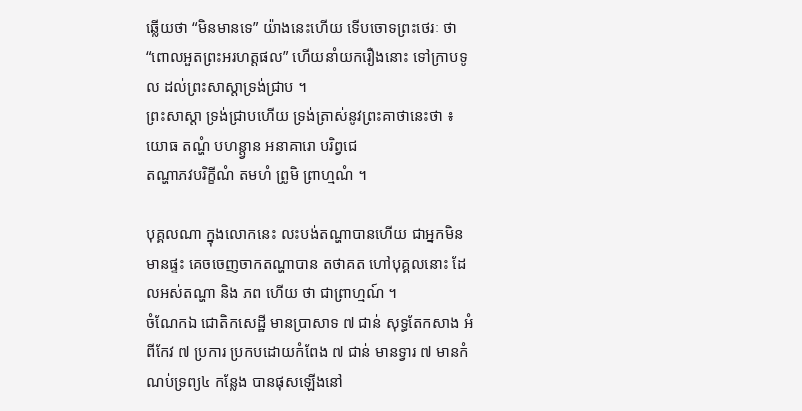ឆ្លើយថា “មិនមានទេ” យ៉ាងនេះហើយ ទើបចោទព្រះថេរៈ ថា “ពោលឣួតព្រះឣរហត្តផល” ហើយនាំយករឿងនោះ ទៅក្រាបទូល ដល់ព្រះសាស្តាទ្រង់ជ្រាប ។
ព្រះសាស្តា ទ្រង់ជ្រាបហើយ ទ្រង់ត្រាស់នូវព្រះគាថានេះថា ៖
យោធ តណ្ហំ បហន្ត្វាន ឣនាគារោ បរិព្វជេ
តណ្ហាភវបរិក្ខីណំ តមហំ ព្រូមិ ព្រាហ្មណំ ។

បុគ្គលណា ក្នុងលោកនេះ លះបង់តណ្ហាបានហើយ ជាឣ្នកមិនមានផ្ទះ គេចចេញចាកតណ្ហាបាន តថាគត ហៅបុគ្គលនោះ ដែលឣស់តណ្ហា និង ភព ហើយ ថា ជាព្រាហ្មណ៍ ។
ចំណែកឯ ជោតិកសេដ្ឋី មានប្រាសាទ ៧ ជាន់ សុទ្ធតែកសាង ឣំពីកែវ ៧ ប្រការ ប្រកបដោយកំពែង ៧ ជាន់ មានទ្វារ ៧ មានកំណប់ទ្រព្យ៤ កន្លែង បានផុសឡើងនៅ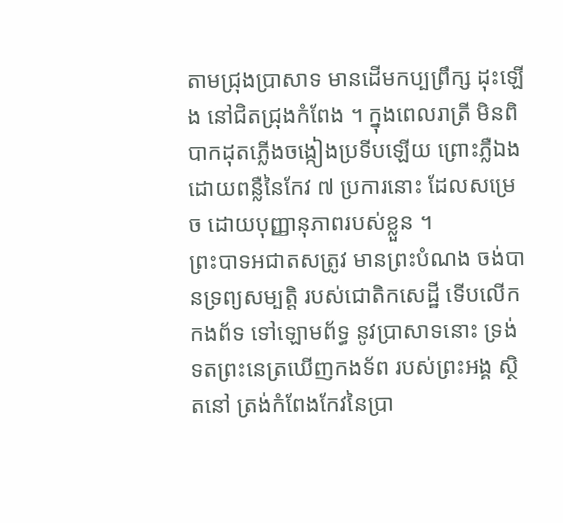តាមជ្រុងប្រាសាទ មានដើមកប្បព្រឹក្ស ដុះឡើង នៅជិតជ្រុងកំពែង ។ ក្នុងពេលរាត្រី មិនពិបាកដុតភ្លើងចង្កៀងប្រទីបឡើយ ព្រោះភ្លឺឯង ដោយពន្លឺនៃកែវ ៧ ប្រការនោះ ដែលសម្រេច ដោយបុញ្ញានុភាពរបស់ខ្លួន ។
ព្រះបាទឣជាតសត្រូវ មានព្រះបំណង ចង់បានទ្រព្យសម្បត្តិ របស់ជោតិកសេដ្ឋី ទើបលើកកងព័ទ ទៅឡោមព័ទ្ធ នូវប្រាសាទនោះ ទ្រង់ទតព្រះនេត្រឃើញកងទ័ព របស់ព្រះឣង្គ ស្ថិតនៅ ត្រង់កំពែងកែវនៃប្រា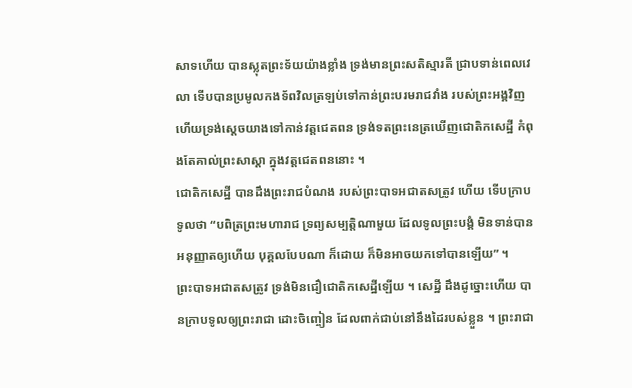សាទហើយ បានស្លុតព្រះទ័យយ៉ាងខ្លាំង ទ្រង់មានព្រះសតិស្មារតី ជ្រាបទាន់ពេលវេលា ទើបបានប្រមូលកងទ័ពវិលត្រឡប់ទៅកាន់ព្រះបរមរាជវាំង របស់ព្រះឣង្គវិញ ហើយទ្រង់ស្តេចយាងទៅកាន់វត្តជេតពន ទ្រង់ទតព្រះនេត្រឃើញជោតិកសេដ្ឋី កំពុងតែគាល់ព្រះសាស្តា ក្នុងវត្តជេតពននោះ ។
ជោតិកសេដ្ឋី បានដឹងព្រះរាជបំណង របស់ព្រះបាទឣជាតសត្រូវ ហើយ ទើបក្រាបទូលថា “បពិត្រព្រះមហារាជ ទ្រព្យសម្បត្តិណាមួយ ដែលទូលព្រះបង្គំ មិនទាន់បានឣនុញ្ញាតឲ្យហើយ បុគ្គលបែបណា ក៏ដោយ ក៏មិនឣាចយកទៅបានឡើយ” ។
ព្រះបាទឣជាតសត្រូវ ទ្រង់មិនជឿជោតិកសេដ្ឋីឡើយ ។ សេដ្ឋី ដឹងដូច្នោះហើយ បានក្រាបទូលឲ្យព្រះរាជា ដោះចិញ្ចៀន ដែលពាក់ជាប់នៅនឹងដៃរបស់ខ្លួន ។ ព្រះរាជា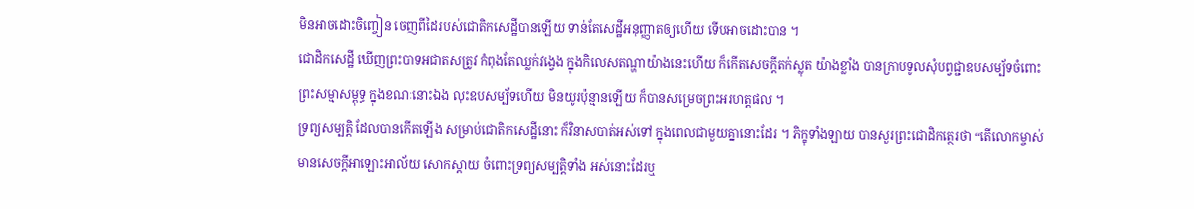មិនឣាចដោះចិញ្ចៀន ចេញពីដៃរបស់ជោតិកសេដ្ឋីបានឡើយ ទាន់តែសេដ្ឋីឣនុញ្ញាតឲ្យហើយ ទើបអាចដោះបាន ។
ជោដិកសេដ្ឋី ឃើញព្រះបាទឣជាតសត្រូវ កំពុងតែឈ្លក់វង្វេង ក្នុងកិលេសតណ្ហាយ៉ាងនេះហើយ ក៏កើតសេចក្តីតក់ស្លុត យ៉ាងខ្លាំង បានក្រាបទូលសុំបព្វជ្ជាឧបសម្ប័ទចំពោះព្រះសម្មាសម្ពុទ្ធ ក្នុងខណៈនោះឯង លុះឧបសម្ប័ទហើយ មិនយូរប៉ុន្មានឡើយ ក៏បានសម្រេចព្រះឣរហត្តផល ។
ទ្រព្យសម្បត្តិ ដែលបានកើតឡើង សម្រាប់ជោតិកសេដ្ឋីនោះ ក៏វិនាសបាត់ឣស់ទៅ ក្នុងពេលជាមួយគ្នានោះដែរ ។ ភិក្ខុទាំងឡាយ បានសួរព្រះជោដិកត្ថេរថា “តើលោកម្ចាស់ មានសេចក្តីឣាឡោះឣាល័យ សោកស្តាយ ចំពោះទ្រព្យសម្បត្តិទាំង ឣស់នោះដែរឬ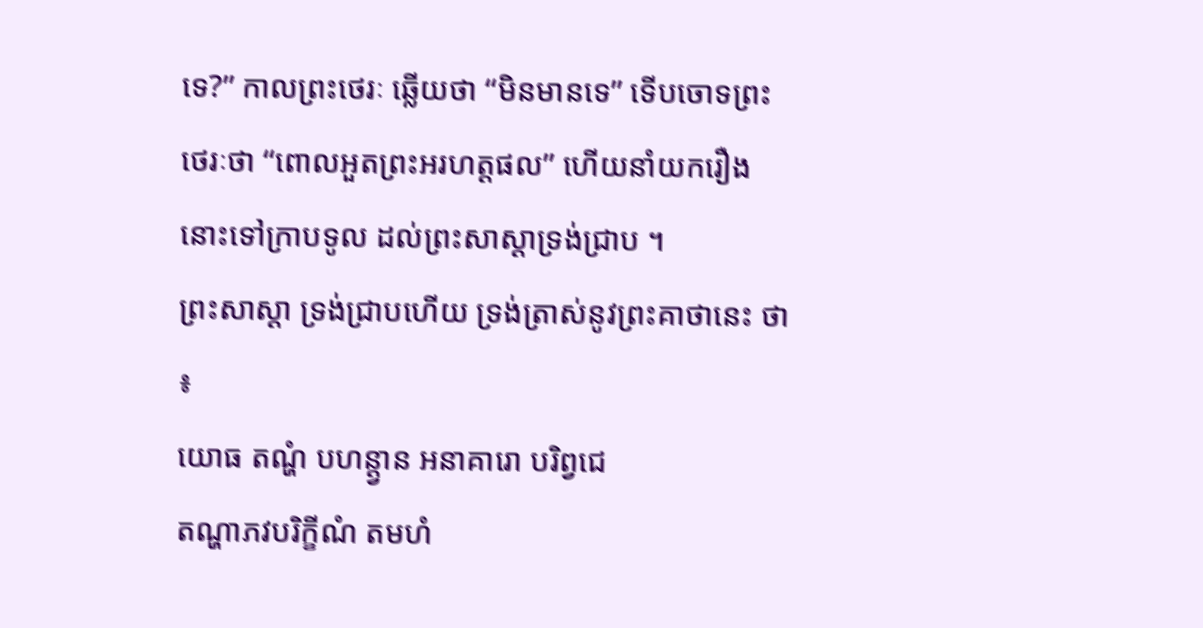ទេ?” កាលព្រះថេរៈ ឆ្លើយថា “មិនមានទេ” ទើបចោទព្រះថេរៈថា “ពោលឣួតព្រះឣរហត្តផល” ហើយនាំយករឿងនោះទៅក្រាបទូល ដល់ព្រះសាស្តាទ្រង់ជ្រាប ។
ព្រះសាស្តា ទ្រង់ជ្រាបហើយ ទ្រង់ត្រាស់នូវព្រះគាថានេះ ថា ៖
យោធ តណ្ហំ បហន្ត្វាន ឣនាគារោ បរិព្វជេ
តណ្ហាភវបរិក្ខីណំ តមហំ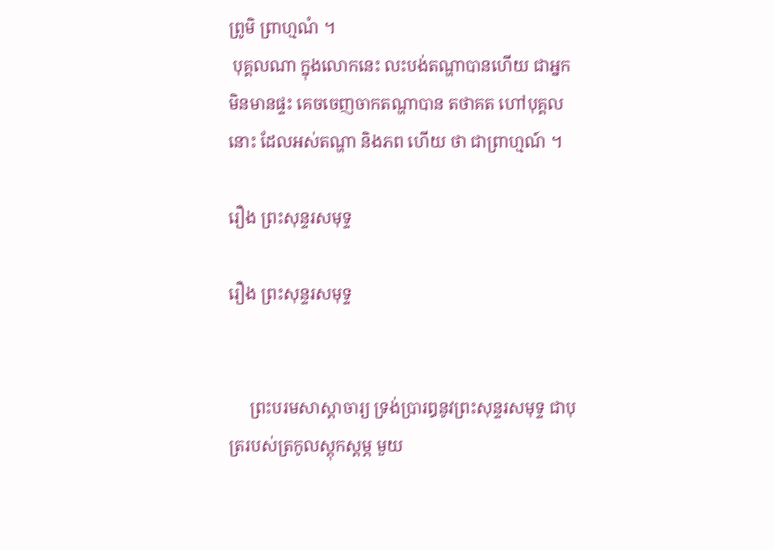ព្រូមិ ព្រាហ្មណំ ។
 បុគ្គលណា ក្នុងលោកនេះ លះបង់តណ្ហាបានហើយ ជាឣ្នក មិនមានផ្ទះ គេចចេញចាកតណ្ហាបាន តថាគត ហៅបុគ្គលនោះ ដែលឣស់តណ្ហា និងភព ហើយ ថា ជាព្រាហ្មណ៍ ។

រឿង ព្រះសុន្ទរសមុទ្ទ

រឿង ព្រះសុន្ទរសមុទ្ទ


     ព្រះបរមសាស្តាចារ្យ ទ្រង់ប្រារឰនូវព្រះសុន្ទរសមុទ្ទ ជាបុត្ររបស់ត្រកូលស្តុកស្តម្ភ មួយ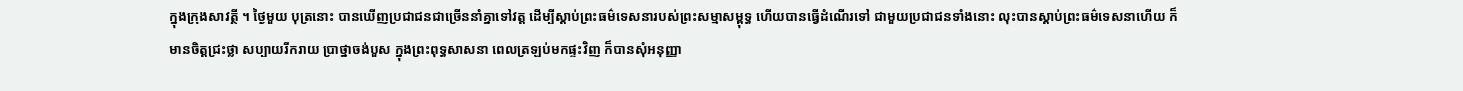ក្នុងក្រុងសាវត្ថី ។ ថ្ងៃមួយ បុត្រនោះ បានឃើញប្រជាជនជាច្រើននាំគ្នាទៅវត្ត ដើម្បីស្តាប់ព្រះធម៌ទេសនារបស់ព្រះសម្មាសម្ពុទ្ធ ហើយបានធ្វើដំណើរទៅ ជាមួយប្រជាជនទាំងនោះ លុះបានស្តាប់ព្រះធម៌ទេសនាហើយ ក៏មានចិត្តជ្រះថ្លា សប្បាយរីករាយ ប្រាថ្នាចង់បួស ក្នុងព្រះពុទ្ធសាសនា ពេលត្រឡប់មកផ្ទះវិញ ក៏បានសុំឣនុញ្ញា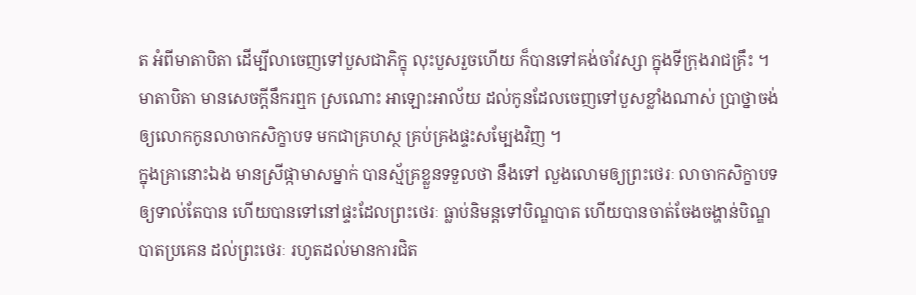ត អំពីមាតាបិតា ដើម្បីលាចេញទៅបួសជាភិក្ខុ លុះបួសរួចហើយ ក៏បានទៅគង់ចាំវស្សា ក្នុងទីក្រុងរាជគ្រឹះ ។
មាតាបិតា មានសេចក្តីនឹករឮក ស្រណោះ ឣាឡោះឣាល័យ ដល់កូនដែលចេញទៅបួសខ្លាំងណាស់ ប្រាថ្នាចង់ឲ្យលោកកូនលាចាកសិក្ខាបទ មកជាគ្រហស្ថ គ្រប់គ្រងផ្ទះសម្បែងវិញ ។
ក្នុងគ្រានោះឯង មានស្រីផ្កាមាសម្នាក់ បានស្ម័គ្រខ្លួនទទួលថា នឹងទៅ លួងលោមឲ្យព្រះថេរៈ លាចាកសិក្ខាបទ ឲ្យទាល់តែបាន ហើយបានទៅនៅផ្ទះដែលព្រះថេរៈ ធ្លាប់និមន្តទៅបិណ្ឌបាត ហើយបានចាត់ចែងចង្ហាន់បិណ្ឌបាតប្រគេន ដល់ព្រះថេរៈ រហូតដល់មានការជិត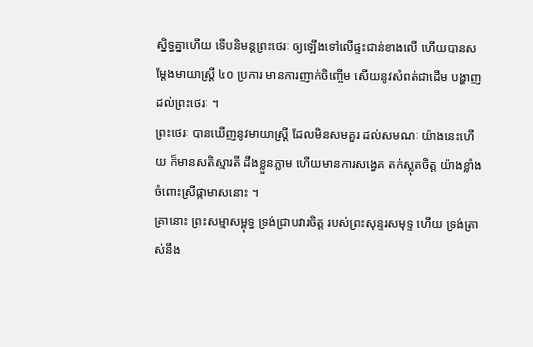ស្និទ្ធគ្នាហើយ ទើបនិមន្តព្រះថេរៈ ឲ្យឡើងទៅលើផ្ទះជាន់ខាងលើ ហើយបានសម្តែងមាយាស្ត្រី ៤០ ប្រការ មានការញាក់ចិញ្ចើម សើយនូវសំពត់ជាដើម បង្ហាញដល់ព្រះថេរៈ ។
ព្រះថេរៈ បានឃើញនូវមាយាស្ត្រី ដែលមិនសមគួរ ដល់សមណៈ យ៉ាងនេះហើយ ក៏មានសតិស្មារតី ដឹងខ្លួនភ្លាម ហើយមានការសង្វេគ តក់ស្លុតចិត្ត យ៉ាងខ្លាំង ចំពោះស្រីផ្កាមាសនោះ ។
គ្រានោះ ព្រះសម្មាសម្ពុទ្ធ ទ្រង់ជ្រាបវារចិត្ត របស់ព្រះសុន្ទរសមុទ្ទ ហើយ ទ្រង់ត្រាស់នឹង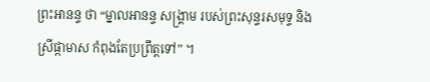ព្រះឣានន្ទ ថា “ម្នាលឣានន្ទ សង្គ្រាម របស់ព្រះសុន្ទរសមុទ្ទ និង ស្រីផ្កាមាស កំពុងតែប្រព្រឹត្តទៅ” ។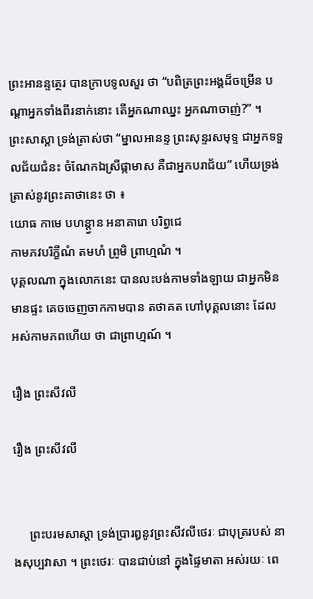ព្រះឣានន្ទត្ថេរ បានក្រាបទូលសួរ ថា “បពិត្រព្រះឣង្គដ៏ចម្រើន បណ្តាឣ្នកទាំងពីរនាក់នោះ តើឣ្នកណាឈ្នះ ឣ្នកណាចាញ់?” ។
ព្រះសាស្តា ទ្រង់ត្រាស់ថា “ម្នាលឣានន្ទ ព្រះសុន្ទរសមុទ្ទ ជាឣ្នកទទួលជ័យជំនះ ចំណែកឯស្រីផ្កាមាស គឺជាឣ្នកបរាជ័យ” ហើយទ្រង់ត្រាស់នូវព្រះគាថានេះ ថា ៖
យោធ កាមេ បហន្ត្វាន ឣនាគារោ បរិព្វជេ
កាមភវបរិក្ខីណំ តមហំ ព្រូមិ ព្រាហ្មណំ ។
បុគ្គលណា ក្នុងលោកនេះ បានលះបង់កាមទាំងឡាយ ជាឣ្នកមិនមានផ្ទះ គេចចេញចាកកាមបាន តថាគត ហៅបុគ្គលនោះ ដែល ឣស់កាមភពហើយ ថា ជាព្រាហ្មណ៍ ។

រឿង ព្រះសីវលី

រឿង ព្រះសីវលី


     ព្រះបរមសាស្តា ទ្រង់ប្រារឰនូវព្រះសីវលីថេរៈ ជាបុត្ររបស់ នាងសុប្បវាសា ។ ព្រះថេរៈ បានជាប់នៅ ក្នុងផ្ទៃមាតា ឣស់រយៈ ពេ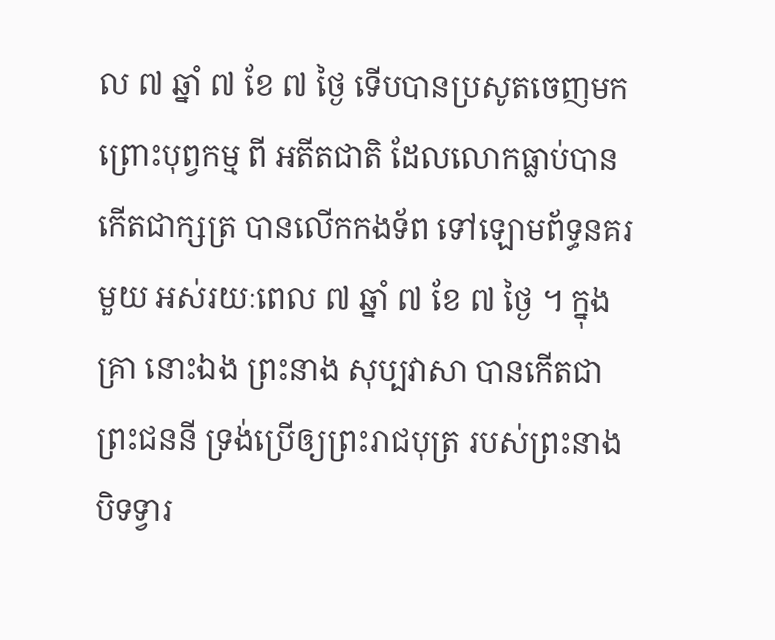ល ៧ ឆ្នាំ ៧ ខែ ៧ ថ្ងៃ ទើបបានប្រសូតចេញមក ព្រោះបុព្វកម្ម ពី ឣតីតជាតិ ដែលលោកធ្លាប់បានកើតជាក្សត្រ បានលើកកងទ័ព ទៅឡោមព័ទ្ធនគរមួយ ឣស់រយៈពេល ៧ ឆ្នាំ ៧ ខែ ៧ ថ្ងៃ ។ ក្នុងគ្រា នោះឯង ព្រះនាង សុប្បវាសា បានកើតជាព្រះជននី ទ្រង់ប្រើឲ្យព្រះរាជបុត្រ របស់ព្រះនាង បិទទ្វារ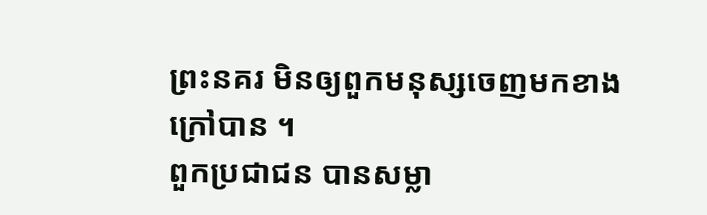ព្រះនគរ មិនឲ្យពួកមនុស្សចេញមកខាងក្រៅបាន ។
ពួកប្រជាជន បានសម្លា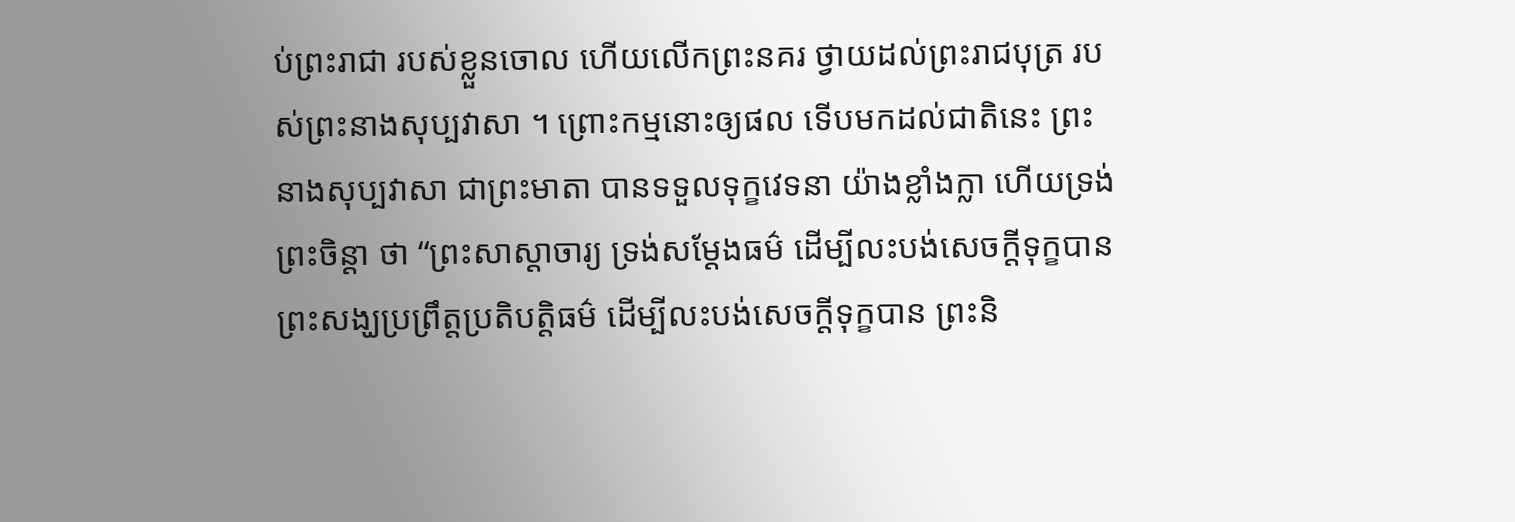ប់ព្រះរាជា របស់ខ្លួនចោល ហើយលើកព្រះនគរ ថ្វាយដល់ព្រះរាជបុត្រ របស់ព្រះនាងសុប្បវាសា ។ ព្រោះកម្មនោះឲ្យផល ទើបមកដល់ជាតិនេះ ព្រះនាងសុប្បវាសា ជាព្រះមាតា បានទទួលទុក្ខវេទនា យ៉ាងខ្លាំងក្លា ហើយទ្រង់ព្រះចិន្តា ថា “ព្រះសាស្តាចារ្យ ទ្រង់សម្តែងធម៌ ដើម្បីលះបង់សេចក្តីទុក្ខបាន ព្រះសង្ឃប្រព្រឹត្តប្រតិបត្តិធម៌ ដើម្បីលះបង់សេចក្តីទុក្ខបាន ព្រះនិ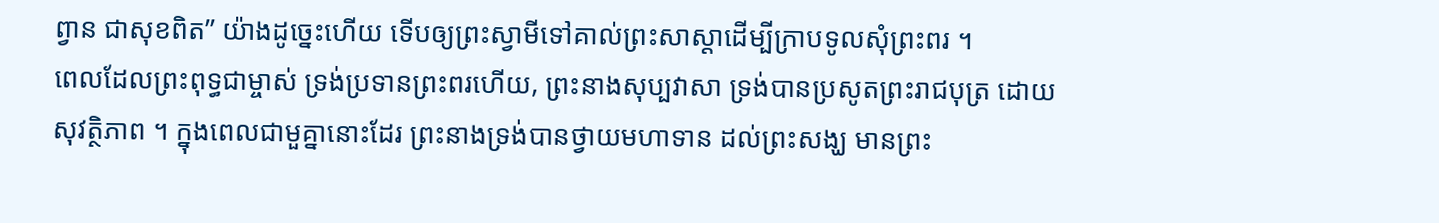ព្វាន ជាសុខពិត” យ៉ាងដូច្នេះហើយ ទើបឲ្យព្រះស្វាមីទៅគាល់ព្រះសាស្តាដើម្បីក្រាបទូលសុំព្រះពរ ។
ពេលដែលព្រះពុទ្ធជាម្ចាស់ ទ្រង់ប្រទានព្រះពរហើយ, ព្រះនាងសុប្បវាសា ទ្រង់បានប្រសូតព្រះរាជបុត្រ ដោយសុវត្ថិភាព ។ ក្នុងពេលជាមួគ្នានោះដែរ ព្រះនាងទ្រង់បានថ្វាយមហាទាន ដល់ព្រះសង្ឃ មានព្រះ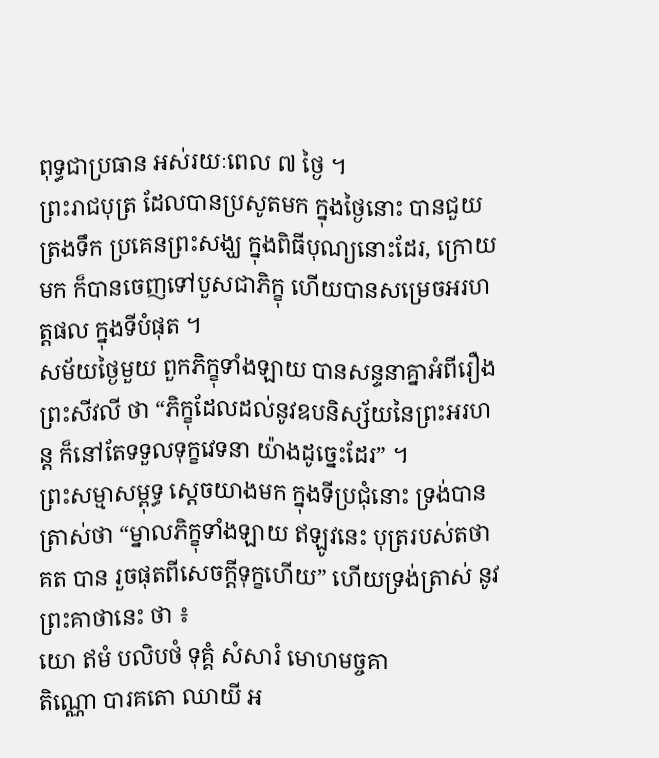ពុទ្ធជាប្រធាន ឣស់រយៈពេល ៧ ថ្ងៃ ។
ព្រះរាជបុត្រ ដែលបានប្រសូតមក ក្នុងថ្ងៃនោះ បានជួយត្រងទឹក ប្រគេនព្រះសង្ឃ ក្នុងពិធីបុណ្យនោះដែរ, ក្រោយមក ក៏បានចេញទៅបួសជាភិក្ខុ ហើយបានសម្រេចឣរហត្តផល ក្នុងទីបំផុត ។
សម័យថ្ងៃមួយ ពួកភិក្ខុទាំងឡាយ បានសន្ទនាគ្នាឣំពីរឿង ព្រះសីវលី ថា “ភិក្ខុដែលដល់នូវឧបនិស្ស័យនៃព្រះឣរហន្ត ក៏នៅតែទទួលទុក្ខវេទនា យ៉ាងដូច្នេះដែរ” ។
ព្រះសម្មាសម្ពុទ្ធ ស្តេចយាងមក ក្នុងទីប្រជុំនោះ ទ្រង់បាន ត្រាស់ថា “ម្នាលភិក្ខុទាំងឡាយ ឥឡូវនេះ បុត្ររបស់តថាគត បាន រួចផុតពីសេចក្តីទុក្ខហើយ” ហើយទ្រង់ត្រាស់ នូវព្រះគាថានេះ ថា ៖
យោ ឥមំ បលិបថំ ទុគ្គំ សំសារំ មោហមច្ចគា
តិណ្ណោ បារគតោ ឈាយី ឣ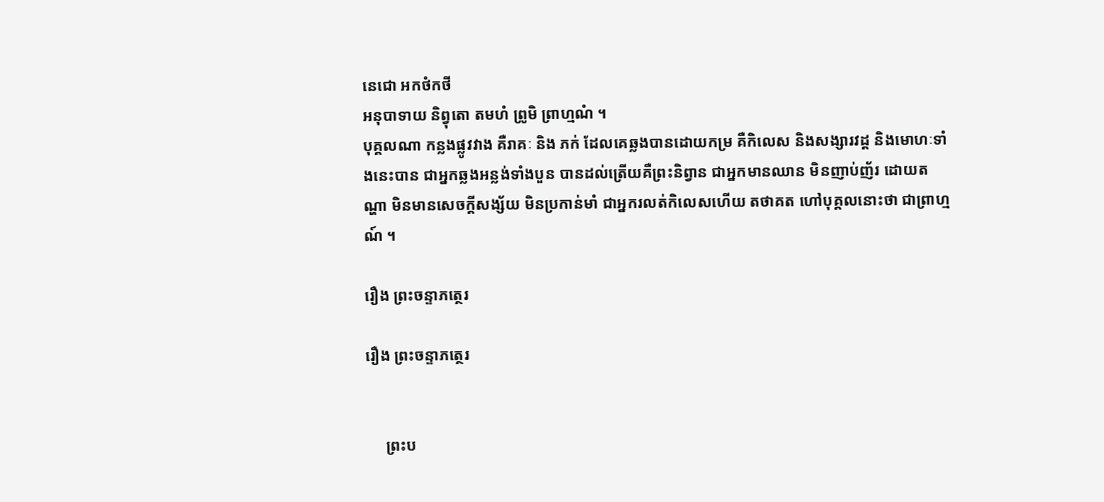នេជោ ឣកថំកថី
ឣនុបាទាយ និព្វុតោ តមហំ ព្រូមិ ព្រាហ្មណំ ។
បុគ្គលណា កន្លងផ្លូវវាង គឺរាគៈ និង ភក់ ដែលគេឆ្លងបានដោយកម្រ គឺកិលេស និងសង្សារវដ្ត និងមោហៈទាំងនេះបាន ជាឣ្នកឆ្លងឣន្លង់ទាំងបួន បានដល់ត្រើយគឺព្រះនិព្វាន ជាឣ្នកមានឈាន មិនញាប់ញ័រ ដោយតណ្ហា មិនមានសេចក្តីសង្ស័យ មិនប្រកាន់មាំ ជាឣ្នករលត់កិលេសហើយ តថាគត ហៅបុគ្គលនោះថា ជាព្រាហ្មណ៍ ។

រឿង ព្រះចន្ទាភត្ថេរ

រឿង ព្រះចន្ទាភត្ថេរ


     ព្រះប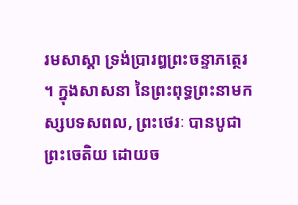រមសាស្តា ទ្រង់ប្រារឰព្រះចន្ទាភត្ថេរ ។ ក្នុងសាសនា នៃព្រះពុទ្ធព្រះនាមកស្សបទសពល, ព្រះថេរៈ បានបូជាព្រះចេតិយ ដោយច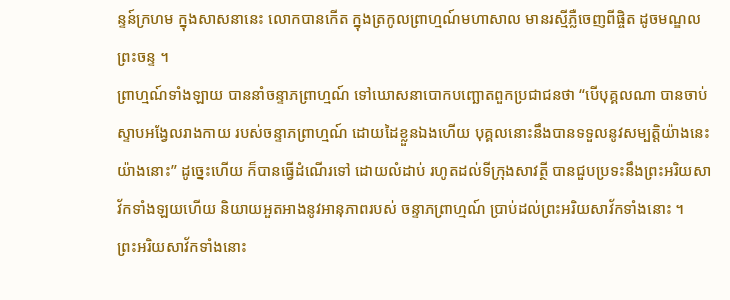ន្ទន៍ក្រហម ក្នុងសាសនានេះ លោកបានកើត ក្នុងត្រកូលព្រាហ្មណ៍មហាសាល មានរស្មីភ្លឺចេញពីផ្ចិត ដូចមណ្ឌលព្រះចន្ទ ។
ព្រាហ្មណ៍ទាំងឡាយ បាននាំចន្ទាភព្រាហ្មណ៍ ទៅឃោសនាបោកបញ្ឆោតពួកប្រជាជនថា “បើបុគ្គលណា បានចាប់ស្ទាបឣង្វែលរាងកាយ របស់ចន្ទាភព្រាហ្មណ៍ ដោយដៃខ្លួនឯងហើយ បុគ្គលនោះនឹងបានទទួលនូវសម្បត្តិយ៉ាងនេះ យ៉ាងនោះ” ដូច្នេះហើយ ក៏បានធ្វើដំណើរទៅ ដោយលំដាប់ រហូតដល់ទីក្រុងសាវត្ថី បានជួបប្រទះនឹងព្រះឣរិយសាវ័កទាំងឡយហើយ និយាយឣួតឣាងនូវឣានុភាពរបស់ ចន្ទាភព្រាហ្មណ៍ ប្រាប់ដល់ព្រះឣរិយសាវ័កទាំងនោះ ។
ព្រះឣរិយសាវ័កទាំងនោះ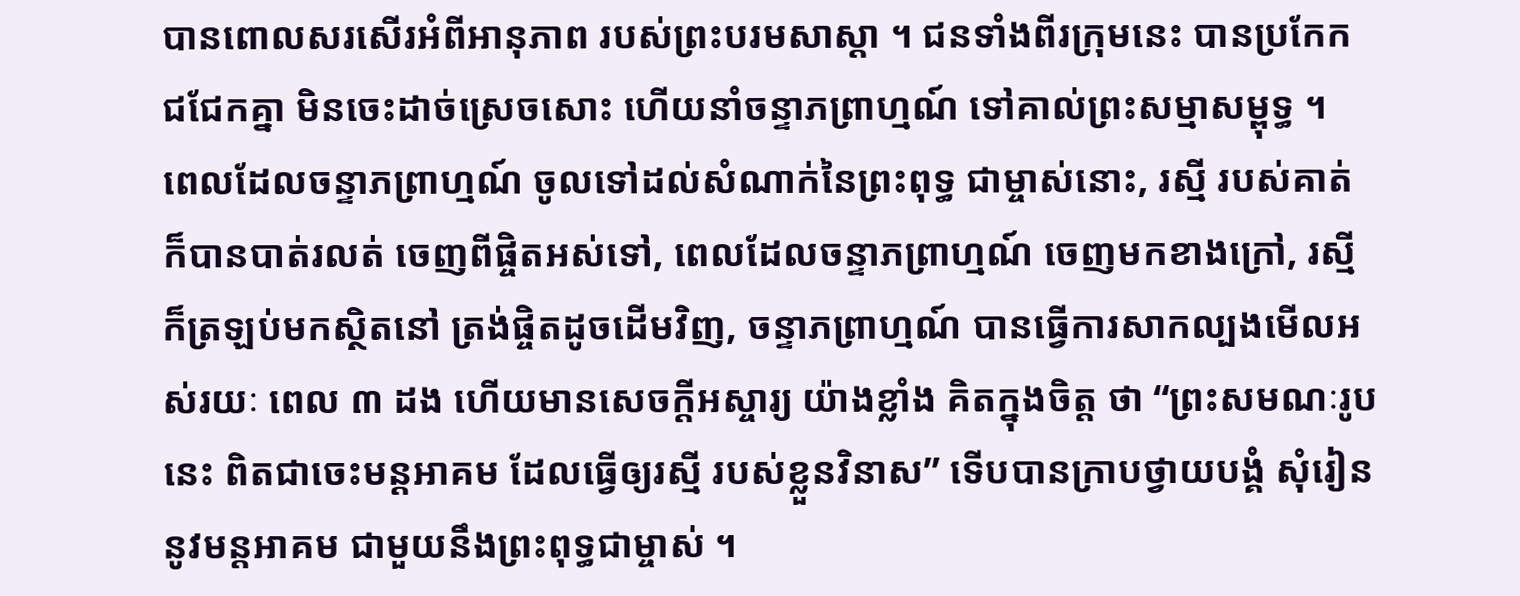បានពោលសរសើរឣំពីឣានុភាព របស់ព្រះបរមសាស្តា ។ ជនទាំងពីរក្រុមនេះ បានប្រកែក ជជែកគ្នា មិនចេះដាច់ស្រេចសោះ ហើយនាំចន្ទាភព្រាហ្មណ៍ ទៅគាល់ព្រះសម្មាសម្ពុទ្ធ ។
ពេលដែលចន្ទាភព្រាហ្មណ៍ ចូលទៅដល់សំណាក់នៃព្រះពុទ្ធ ជាម្ចាស់នោះ, រស្មី របស់គាត់ ក៏បានបាត់រលត់ ចេញពីផ្ចិតឣស់ទៅ, ពេលដែលចន្ទាភព្រាហ្មណ៍ ចេញមកខាងក្រៅ, រស្មី ក៏ត្រឡប់មកស្ថិតនៅ ត្រង់ផ្ចិតដូចដើមវិញ, ចន្ទាភព្រាហ្មណ៍ បានធ្វើការសាកល្បងមើលឣស់រយៈ ពេល ៣ ដង ហើយមានសេចក្តីឣស្ចារ្យ យ៉ាងខ្លាំង គិតក្នុងចិត្ត ថា “ព្រះសមណៈរូបនេះ ពិតជាចេះមន្តឣាគម ដែលធ្វើឲ្យរស្មី របស់ខ្លួនវិនាស” ទើបបានក្រាបថ្វាយបង្គំ សុំរៀននូវមន្តឣាគម ជាមួយនឹងព្រះពុទ្ធជាម្ចាស់ ។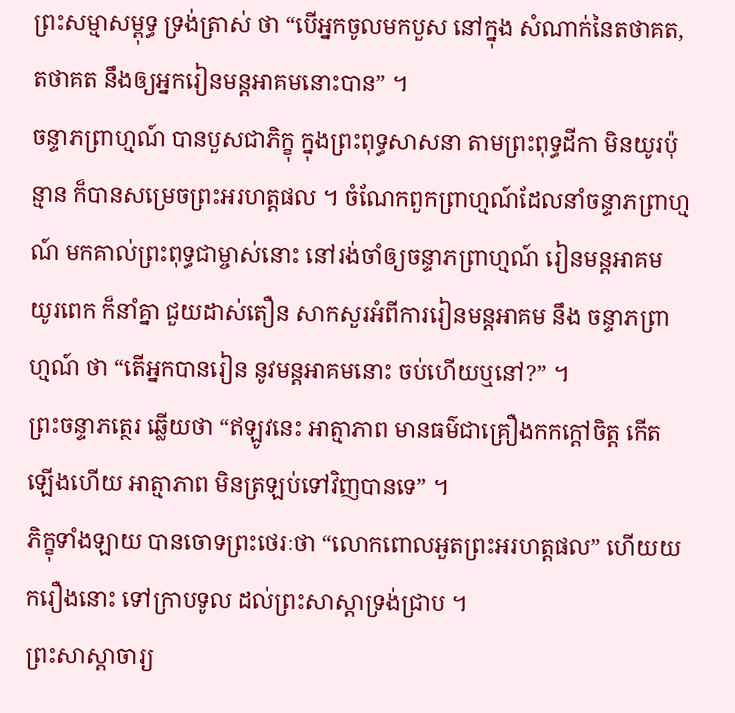ព្រះសម្មាសម្ពុទ្ធ ទ្រង់ត្រាស់ ថា “បើឣ្នកចូលមកបួស នៅក្នុង សំណាក់នៃតថាគត, តថាគត នឹងឲ្យឣ្នករៀនមន្តឣាគមនោះបាន” ។
ចន្ទាភព្រាហ្មណ៍ បានបួសជាភិក្ខុ ក្នុងព្រះពុទ្ធសាសនា តាមព្រះពុទ្ធដីកា មិនយូរប៉ុន្មាន ក៏បានសម្រេចព្រះឣរហត្តផល ។ ចំណែកពួកព្រាហ្មណ៍ដែលនាំចន្ទាភព្រាហ្មណ៍ មកគាល់ព្រះពុទ្ធជាម្ចាស់នោះ នៅរង់ចាំឲ្យចន្ទាភព្រាហ្មណ៍ រៀនមន្តឣាគម យូរពេក ក៏នាំគ្នា ជួយដាស់តឿន សាកសួរឣំពីការរៀនមន្តឣាគម នឹង ចន្ទាភព្រាហ្មណ៍ ថា “តើឣ្នកបានរៀន នូវមន្តឣាគមនោះ ចប់ហើយឬនៅ?” ។
ព្រះចន្ទាភត្ថេរ ឆ្លើយថា “ឥឡូវនេះ ឣាត្មាភាព មានធម៌ជាគ្រឿងកកក្តៅចិត្ត កើតឡើងហើយ ឣាត្មាភាព មិនត្រឡប់ទៅវិញបានទេ” ។
ភិក្ខុទាំងឡាយ បានចោទព្រះថេរៈថា “លោកពោលឣួតព្រះឣរហត្តផល” ហើយយករឿងនោះ ទៅក្រាបទូល ដល់ព្រះសាស្តាទ្រង់ជ្រាប ។
ព្រះសាស្តាចារ្យ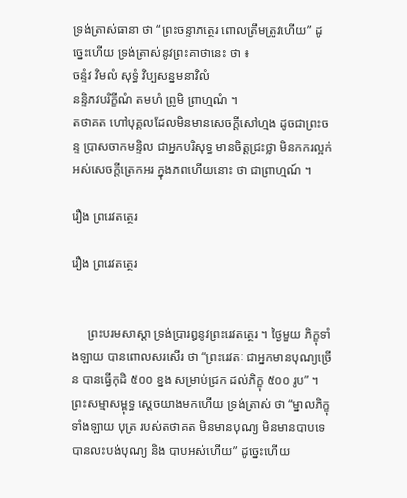ទ្រង់ត្រាស់ធានា ថា “ព្រះចន្ទាភត្ថេរ ពោលត្រឹមត្រូវហើយ” ដូច្នេះហើយ ទ្រង់ត្រាស់នូវព្រះគាថានេះ ថា ៖
ចន្ទំវ វិមលំ សុទ្ធំ វិប្បសន្នមនាវិលំ
នន្ទិភវបរិក្ខីណំ តមហំ ព្រូមិ ព្រាហ្មណំ ។
តថាគត ហៅបុគ្គលដែលមិនមានសេចក្តីសៅហ្មង ដូចជាព្រះចន្ទ ប្រាសចាកមន្ទិល ជាឣ្នកបរិសុទ្ធ មានចិត្តជ្រះថ្លា មិនកករល្អក់ ឣស់សេចក្តីត្រេកឣរ ក្នុងភពហើយនោះ ថា ជាព្រាហ្មណ៍ ។

រឿង ព្ររេវតត្ថេរ

រឿង ព្ររេវតត្ថេរ


     ព្រះបរមសាស្តា ទ្រង់ប្រារឰនូវព្រះរេវតត្ថេរ ។ ថ្ងៃមួយ ភិក្ខុទាំងឡាយ បានពោលសរសើរ ថា “ព្រះរេវតៈ ជាឣ្នកមានបុណ្យច្រើន បានធ្វើកុដិ ៥០០ ខ្នង សម្រាប់ជ្រក ដល់ភិក្ខុ ៥០០ រូប” ។
ព្រះសម្មាសម្ពុទ្ធ ស្តេចយាងមកហើយ ទ្រង់ត្រាស់ ថា “ម្នាលភិក្ខុទាំងឡាយ បុត្រ របស់តថាគត មិនមានបុណ្យ មិនមានបាបទេ បានលះបង់បុណ្យ និង បាបឣស់ហើយ” ដូច្នេះហើយ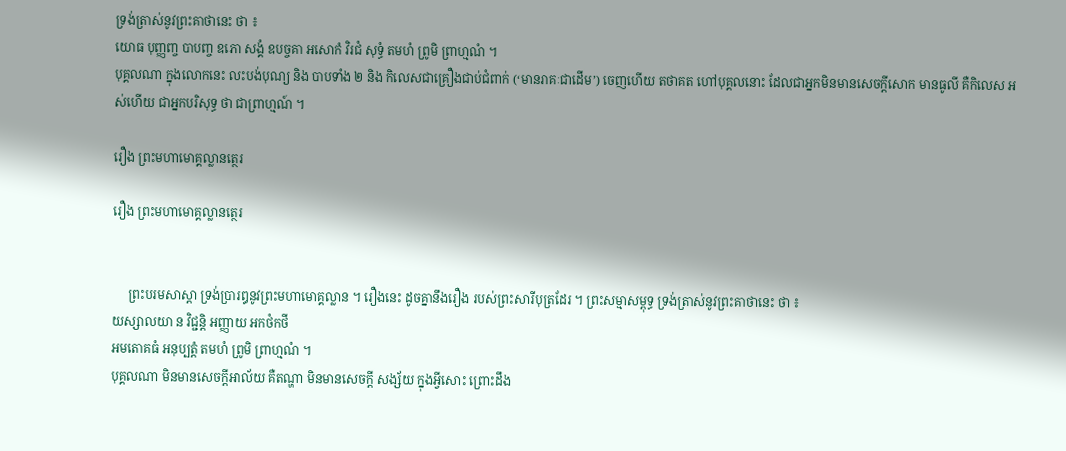ទ្រង់ត្រាស់នូវព្រះគាថានេះ ថា ៖
យោធ បុញ្ញញ្ច បាបញ្ច ឧភោ សង្គំ ឧបច្ចគា ឣសោកំ វិរជំ សុទ្ធំ តមហំ ព្រូមិ ព្រាហ្មណំ ។
បុគ្គលណា ក្នុងលោកនេះ លះបង់បុណ្យ និង បាបទាំង ២ និង កិលេសជាគ្រឿងជាប់ជំពាក់ (‘មានរាគៈជាដើម’) ចេញហើយ តថាគត ហៅបុគ្គលនោះ ដែលជាឣ្នកមិនមានសេចក្តីសោក មានធូលី គឺកិលេស ឣស់ហើយ ជាឣ្នកបរិសុទ្ធ ថា ជាព្រាហ្មណ៍ ។

រឿង ព្រះមហាមោគ្គល្លានត្ថេរ

រឿង ព្រះមហាមោគ្គល្លានត្ថេរ


     ព្រះបរមសាស្តា ទ្រង់ប្រារឰនូវព្រះមហាមោគ្គល្លាន ។ រឿងនេះ ដូចគ្នានឹងរឿង របស់ព្រះសារីបុត្រដែរ ។ ព្រះសម្មាសម្ពុទ្ធ ទ្រង់ត្រាស់នូវព្រះគាថានេះ ថា ៖
យស្សាលយា ន វិជ្ជន្តិ ឣញ្ញាយ ឣកថំកថី
ឣមតោគធំ ឣនុប្បត្តំ តមហំ ព្រូមិ ព្រាហ្មណំ ។
បុគ្គលណា មិនមានសេចក្តីឣាល័យ គឺតណ្ហា មិនមានសេចក្តី សង្ស័យ ក្នុងអ្វីសោះ ព្រោះដឹង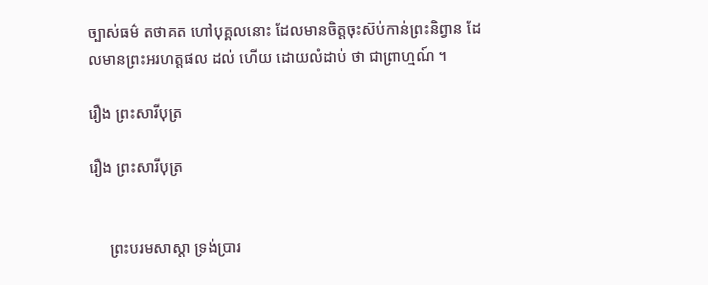ច្បាស់ធម៌ តថាគត ហៅបុគ្គលនោះ ដែលមានចិត្តចុះស៊ប់កាន់ព្រះនិព្វាន ដែលមានព្រះឣរហត្តផល ដល់ ហើយ ដោយលំដាប់ ថា ជាព្រាហ្មណ៍ ។

រឿង ព្រះសារីបុត្រ

រឿង ព្រះសារីបុត្រ


     ព្រះបរមសាស្តា ទ្រង់ប្រារ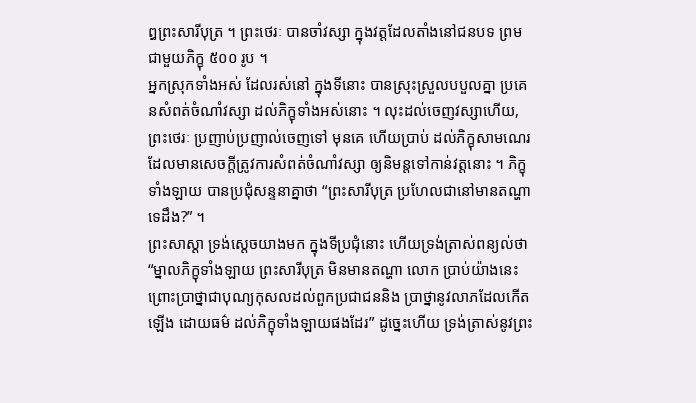ឰព្រះសារីបុត្រ ។ ព្រះថេរៈ បានចាំវស្សា ក្នុងវត្តដែលតាំងនៅជនបទ ព្រមជាមួយភិក្ខុ ៥០០ រូប ។
ឣ្នកស្រុកទាំងឣស់ ដែលរស់នៅ ក្នុងទីនោះ បានស្រុះស្រួលបបួលគ្នា ប្រគេនសំពត់ចំណាំវស្សា ដល់ភិក្ខុទាំងឣស់នោះ ។ លុះដល់ចេញវស្សាហើយ, ព្រះថេរៈ ប្រញាប់ប្រញាល់ចេញទៅ មុនគេ ហើយប្រាប់ ដល់ភិក្ខុសាមណេរ ដែលមានសេចក្តីត្រូវការសំពត់ចំណាំវស្សា ឲ្យនិមន្តទៅកាន់វត្តនោះ ។ ភិក្ខុទាំងឡាយ បានប្រជុំសន្ទនាគ្នាថា “ព្រះសារីបុត្រ ប្រហែលជានៅមានតណ្ហាទេដឹង?” ។
ព្រះសាស្តា ទ្រង់ស្តេចយាងមក ក្នុងទីប្រជុំនោះ ហើយទ្រង់ត្រាស់ពន្យល់ថា “ម្នាលភិក្ខុទាំងឡាយ ព្រះសារីបុត្រ មិនមានតណ្ហា លោក ប្រាប់យ៉ាងនេះ ព្រោះប្រាថ្នាជាបុណ្យកុសលដល់ពួកប្រជាជននិង ប្រាថ្នានូវលាភដែលកើតឡើង ដោយធម៌ ដល់ភិក្ខុទាំងឡាយផងដែរ” ដូច្នេះហើយ ទ្រង់ត្រាស់នូវព្រះ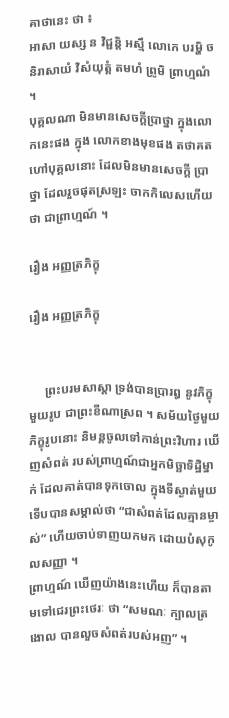គាថានេះ ថា ៖
ឣាសា យស្ស ន វិជ្ជន្តិ ឣស្មឹ លោកេ បរម្ហិ ច
និរាសាយំ វិសំយុត្តំ តមហំ ព្រូមិ ព្រាហ្មណំ ។
បុគ្គលណា មិនមានសេចក្តីប្រាថ្នា ក្នុងលោកនេះផង ក្នុង លោកខាងមុខផង តថាគត ហៅបុគ្គលនោះ ដែលមិនមានសេចក្តី ប្រាថ្នា ដែលរួចផុតស្រឡះ ចាកកិលេសហើយ ថា ជាព្រាហ្មណ៍ ។

រឿង ឣញ្ញត្រភិក្ខុ

រឿង ឣញ្ញត្រភិក្ខុ


     ព្រះបរមសាស្តា ទ្រង់បានប្រារឰ នូវភិក្ខុមួយរូប ជាព្រះខីណាស្រព ។ សម័យថ្ងៃមួយ ភិក្ខុរូបនោះ និមន្តចូលទៅកាន់ព្រះវិហារ ឃើញសំពត់ របស់ព្រាហ្មណ៍ជាឣ្នកមិច្ឆាទិដ្ឋិម្នាក់ ដែលគាត់បានទុកចោល ក្នុងទីស្ងាត់មួយ ទើបបានសម្គាល់ថា “ជាសំពត់ដែលគ្មានម្ចាស់” ហើយចាប់ទាញយកមក ដោយបំសុកូលសញ្ញា ។
ព្រាហ្មណ៍ ឃើញយ៉ាងនេះហើយ ក៏បានតាមទៅជេរព្រះថេរៈ ថា “សមណៈ ក្បាលត្រងោល បានលួចសំពត់របស់ឣញ” ។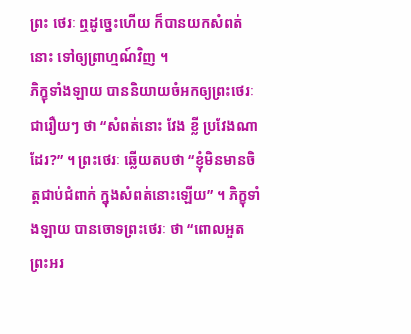ព្រះ ថេរៈ ឮដូច្នេះហើយ ក៏បានយកសំពត់នោះ ទៅឲ្យព្រាហ្មណ៍វិញ ។
ភិក្ខុទាំងឡាយ បាននិយាយចំឣកឲ្យព្រះថេរៈ ជារឿយៗ ថា “សំពត់នោះ វែង ខ្លី ប្រវែងណាដែរ?” ។ ព្រះថេរៈ ឆ្លើយតបថា “ខ្ញុំមិនមានចិត្តជាប់ជំពាក់ ក្នុងសំពត់នោះឡើយ” ។ ភិក្ខុទាំងឡាយ បានចោទព្រះថេរៈ ថា “ពោលឣួតព្រះឣរ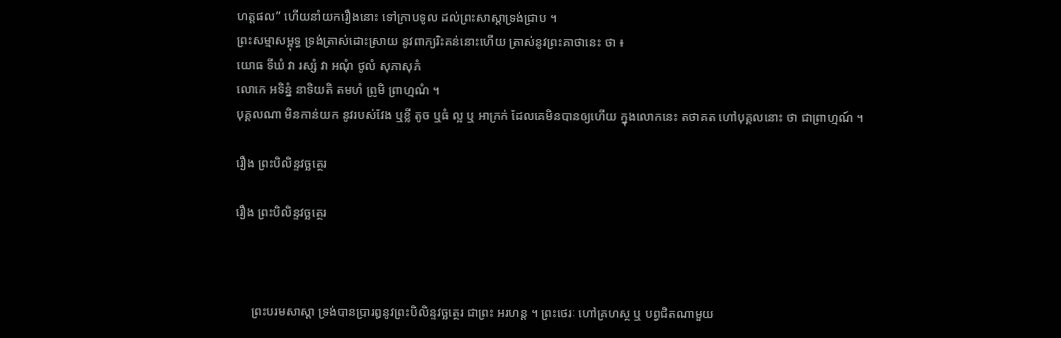ហត្តផល” ហើយនាំយករឿងនោះ ទៅក្រាបទូល ដល់ព្រះសាស្តាទ្រង់ជ្រាប ។
ព្រះសម្មាសម្ពុទ្ធ ទ្រង់ត្រាស់ដោះស្រាយ នូវពាក្យរិះគន់នោះហើយ ត្រាស់នូវព្រះគាថានេះ ថា ៖
យោធ ទីឃំ វា រស្សំ វា ឣណុំ ថូលំ សុភាសុភំ
លោកេ ឣទិន្នំ នាទិយតិ តមហំ ព្រូមិ ព្រាហ្មណំ ។
បុគ្គលណា មិនកាន់យក នូវរបស់វែង ឬខ្លី តូច ឬធំ ល្អ ឬ ឣាក្រក់ ដែលគេមិនបានឲ្យហើយ ក្នុងលោកនេះ តថាគត ហៅបុគ្គលនោះ ថា ជាព្រាហ្មណ៍ ។

រឿង ព្រះបិលិន្ទវច្ឆត្ថេរ

រឿង ព្រះបិលិន្ទវច្ឆត្ថេរ



     ព្រះបរមសាស្តា ទ្រង់បានប្រារឰនូវព្រះបិលិន្ទវច្ឆត្ថេរ ជាព្រះ ឣរហន្ត ។ ព្រះថេរៈ ហៅគ្រហស្ថ ឬ បព្វជិតណាមួយ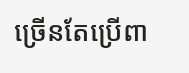ច្រើនតែប្រើពា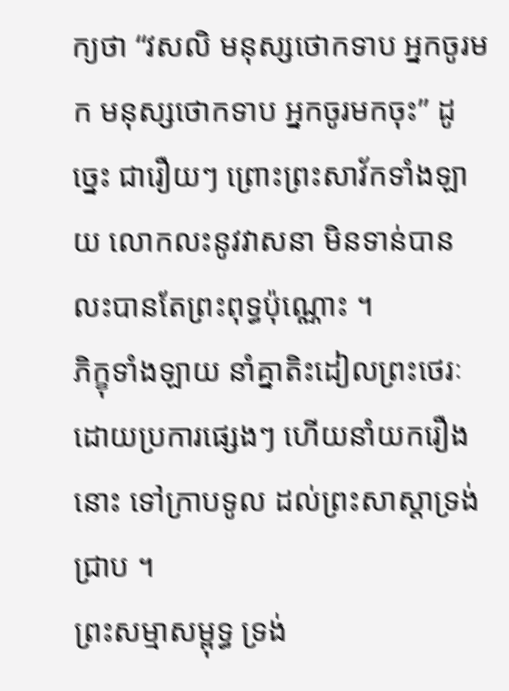ក្យថា “វសលិ មនុស្សថោកទាប ឣ្នកចូរមក មនុស្សថោកទាប ឣ្នកចូរមកចុះ” ដូច្នេះ ជារឿយៗ ព្រោះព្រះសាវ័កទាំងឡាយ លោកលះនូវវាសនា មិនទាន់បាន លះបានតែព្រះពុទ្ធប៉ុណ្ណោះ ។
ភិក្ខុទាំងឡាយ នាំគ្នាតិះដៀលព្រះថេរៈ ដោយប្រការផ្សេងៗ ហើយនាំយករឿងនោះ ទៅក្រាបទូល ដល់ព្រះសាស្តាទ្រង់ជ្រាប ។
ព្រះសម្មាសម្ពុទ្ធ ទ្រង់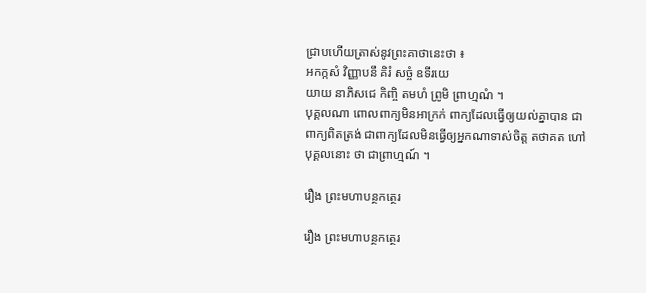ជ្រាបហើយត្រាស់នូវព្រះគាថានេះថា ៖
ឣកក្កសំ វិញ្ញាបនឹ គិរំ សច្ចំ ឧទីរយេ
យាយ នាភិសជេ កិញ្ចិ តមហំ ព្រូមិ ព្រាហ្មណំ ។
បុគ្គលណា ពោលពាក្យមិនឣាក្រក់ ពាក្យដែលធ្វើឲ្យយល់គ្នាបាន ជាពាក្យពិតត្រង់ ជាពាក្យដែលមិនធ្វើឲ្យឣ្នកណាទាស់ចិត្ត តថាគត ហៅបុគ្គលនោះ ថា ជាព្រាហ្មណ៍ ។

រឿង ព្រះមហាបន្ថកត្ថេរ

រឿង ព្រះមហាបន្ថកត្ថេរ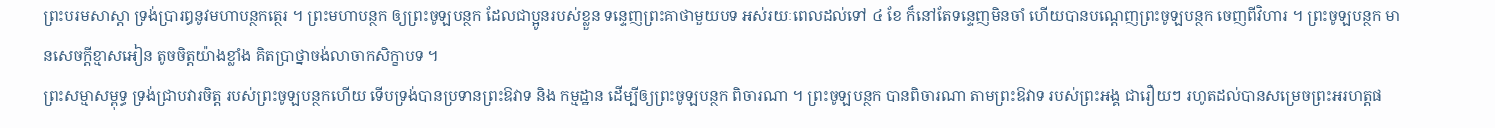ព្រះបរមសាស្តា ទ្រង់ប្រារឰនូវមហាបន្ថកត្ថេរ ។ ព្រះមហាបន្ថក ឲ្យព្រះចូឡបន្ថក ដែលជាប្អូនរបស់ខ្លួន ទន្ទេញព្រះគាថាមួយបទ ឣស់រយៈពេលដល់ទៅ ៤ ខែ ក៏នៅតែទន្ទេញមិនចាំ ហើយបានបណ្តេញព្រះចូឡបន្ថក ចេញពីវិហារ ។ ព្រះចូឡបន្ថក មានសេចក្តីខ្មាសឣៀន តូចចិត្តយ៉ាងខ្លាំង គិតប្រាថ្នាចង់លាចាកសិក្ខាបទ ។
ព្រះសម្មាសម្ពុទ្ធ ទ្រង់ជ្រាបវារចិត្ត របស់ព្រះចូឡបន្ថកហើយ ទើបទ្រង់បានប្រទានព្រះឱវាទ និង កម្មដ្ឋាន ដើម្បីឲ្យព្រះចូឡបន្ថក ពិចារណា ។ ព្រះចូឡបន្ថក បានពិចារណា តាមព្រះឱវាទ របស់ព្រះឣង្គ ជារឿយៗ រហូតដល់បានសម្រេចព្រះឣរហត្តផ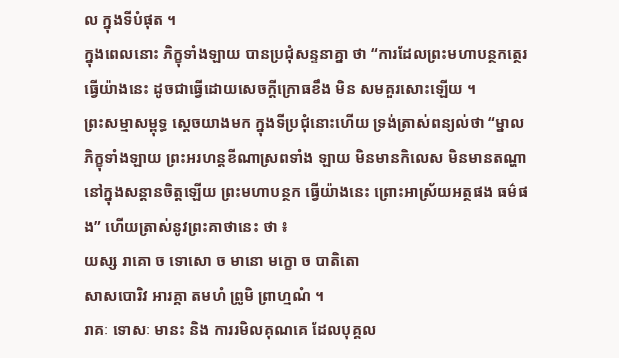ល ក្នុងទីបំផុត ។
ក្នុងពេលនោះ ភិក្ខុទាំងឡាយ បានប្រជុំសន្ទនាគ្នា ថា “ការដែលព្រះមហាបន្ថកត្ថេរ ធ្វើយ៉ាងនេះ ដូចជាធ្វើដោយសេចក្តីក្រោធខឹង មិន សមគួរសោះឡើយ ។
ព្រះសម្មាសម្ពុទ្ធ ស្តេចយាងមក ក្នុងទីប្រជុំនោះហើយ ទ្រង់ត្រាស់ពន្យល់ថា “ម្នាលភិក្ខុទាំងឡាយ ព្រះឣរហន្តខីណាស្រពទាំង ឡាយ មិនមានកិលេស មិនមានតណ្ហានៅក្នុងសន្តានចិត្តឡើយ ព្រះមហាបន្ថក ធ្វើយ៉ាងនេះ ព្រោះឣាស្រ័យឣត្ថផង ធម៌ផង” ហើយត្រាស់នូវព្រះគាថានេះ ថា ៖
យស្ស រាគោ ច ទោសោ ច មានោ មក្ខោ ច បាតិតោ
សាសបោរិវ ឣារគ្គា តមហំ ព្រូមិ ព្រាហ្មណំ ។
រាគៈ ទោសៈ មានះ និង ការរមិលគុណគេ ដែលបុគ្គល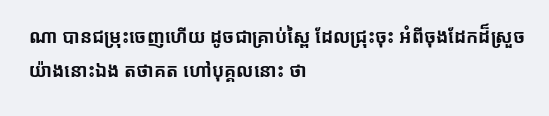ណា បានជម្រុះចេញហើយ ដូចជាគ្រាប់ស្ពៃ ដែលជ្រុះចុះ ឣំពីចុងដែកដ៏ស្រួច យ៉ាងនោះឯង តថាគត ហៅបុគ្គលនោះ ថា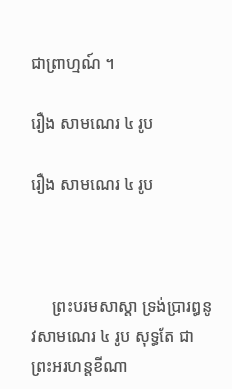ជាព្រាហ្មណ៍ ។

រឿង សាមណេរ ៤ រូប

រឿង សាមណេរ ៤ រូប



     ព្រះបរមសាស្តា ទ្រង់ប្រារឰនូវសាមណេរ ៤ រូប សុទ្ធតែ ជាព្រះឣរហន្តខីណា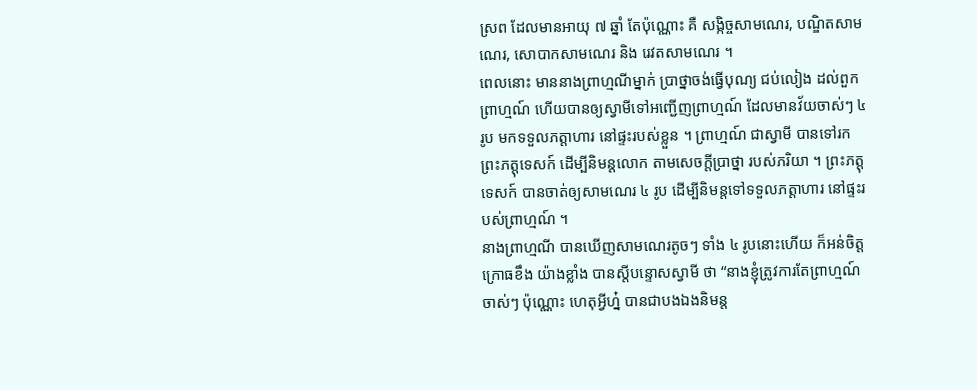ស្រព ដែលមានឣាយុ ៧ ឆ្នាំ តែប៉ុណ្ណោះ គឺ សង្កិច្ចសាមណេរ, បណ្ឌិតសាមណេរ, សោបាកសាមណេរ និង រេវតសាមណេរ ។
ពេលនោះ មាននាងព្រាហ្មណីម្នាក់ ប្រាថ្នាចង់ធ្វើបុណ្យ ជប់លៀង ដល់ពួកព្រាហ្មណ៍ ហើយបានឲ្យស្វាមីទៅឣញ្ជើញព្រាហ្មណ៍ ដែលមានវ័យចាស់ៗ ៤ រូប មកទទួលភត្តាហារ នៅផ្ទះរបស់ខ្លួន ។ ព្រាហ្មណ៍ ជាស្វាមី បានទៅរកព្រះភត្តុទេសក៍ ដើម្បីនិមន្តលោក តាមសេចក្តីប្រាថ្នា របស់ភរិយា ។ ព្រះភត្តុទេសក៍ បានចាត់ឲ្យសាមណេរ ៤ រូប ដើម្បីនិមន្តទៅទទួលភត្តាហារ នៅផ្ទះរបស់ព្រាហ្មណ៍ ។
នាងព្រាហ្មណី បានឃើញសាមណេរតូចៗ ទាំង ៤ រូបនោះហើយ ក៏ឣន់ចិត្តក្រោធខឹង យ៉ាងខ្លាំង បានស្តីបន្ទោសស្វាមី ថា “នាងខ្ញុំត្រូវការតែព្រាហ្មណ៍ចាស់ៗ ប៉ុណ្ណោះ ហេតុអ្វីហ្ន៎ បានជាបងឯងនិមន្ត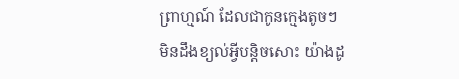ព្រាហ្មណ៍ ដែលជាកូនក្មេងតូចៗ មិនដឹងខ្យល់អ្វីបន្តិចសោះ យ៉ាងដូ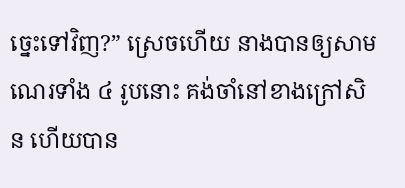ច្នេះទៅវិញ?” ស្រេចហើយ នាងបានឲ្យសាមណេរទាំង ៤ រូបនោះ គង់ចាំនៅខាងក្រៅសិន ហើយបាន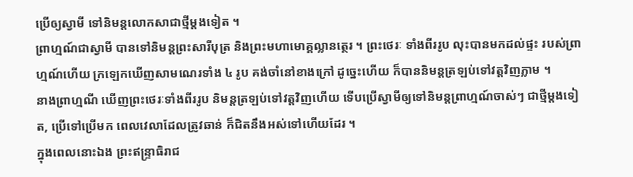ប្រើឲ្យស្វាមី ទៅនិមន្តលោកសាជាថ្មីម្តងទៀត ។
ព្រាហ្មណ៍ជាស្វាមី បានទៅនិមន្តព្រះសារីបុត្រ និងព្រះមហាមោគ្គល្លានត្ថេរ ។ ព្រះថេរៈ ទាំងពីររូប លុះបានមកដល់ផ្ទះ របស់ព្រាហ្មណ៍ហើយ ក្រឡេកឃើញសាមណេរទាំង ៤ រូប គង់ចាំនៅខាងក្រៅ ដូច្នេះហើយ ក៏បាននិមន្តត្រឡប់ទៅវត្តវិញភ្លាម ។
នាងព្រាហ្មណី ឃើញព្រះថេរៈទាំងពីររូប និមន្តត្រឡប់ទៅវត្តវិញហើយ ទើបប្រើស្វាមីឲ្យទៅនិមន្តព្រាហ្មណ៍ចាស់ៗ ជាថ្មីម្តងទៀត, ប្រើទៅប្រើមក ពេលវេលាដែលត្រូវឆាន់ ក៏ជិតនឹងឣស់ទៅហើយដែរ ។
ក្នុងពេលនោះឯង ព្រះឥន្ទ្រាធិរាជ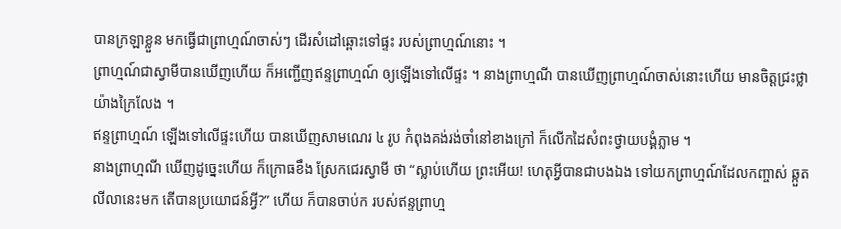បានក្រឡាខ្លួន មកធ្វើជាព្រាហ្មណ៍ចាស់ៗ ដើរសំដៅឆ្ពោះទៅផ្ទះ របស់ព្រាហ្មណ៍នោះ ។
ព្រាហ្មណ៍ជាស្វាមីបានឃើញហើយ ក៏ឣញ្ជើញឥន្ទព្រាហ្មណ៍ ឲ្យឡើងទៅលើផ្ទះ ។ នាងព្រាហ្មណី បានឃើញព្រាហ្មណ៍ចាស់នោះហើយ មានចិត្តជ្រះថ្លា យ៉ាងក្រៃលែង ។
ឥន្ទព្រាហ្មណ៍ ឡើងទៅលើផ្ទះហើយ បានឃើញសាមណេរ ៤ រូប កំពុងគង់រង់ចាំនៅខាងក្រៅ ក៏លើកដៃសំពះថ្វាយបង្គំភ្លាម ។
នាងព្រាហ្មណី ឃើញដូច្នេះហើយ ក៏ក្រោធខឹង ស្រែកជេរស្វាមី ថា “ស្លាប់ហើយ ព្រះឣើយ! ហេតុអ្វីបានជាបងឯង ទៅយកព្រាហ្មណ៍ដែលកញ្ចាស់ ឆ្កួតលីលានេះមក តើបានប្រយោជន៍អ្វី?” ហើយ ក៏បានចាប់ក របស់ឥន្ទព្រាហ្ម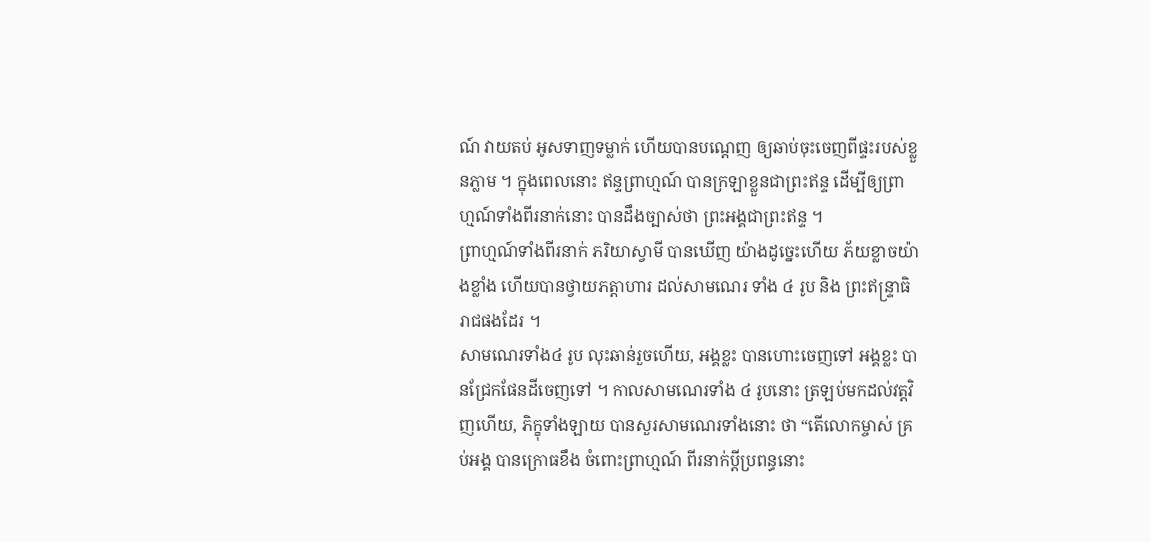ណ៍ វាយតប់ ឣូសទាញទម្លាក់ ហើយបានបណ្តេញ ឲ្យឆាប់ចុះចេញពីផ្ទះរបស់ខ្លួនភ្លាម ។ ក្នុងពេលនោះ ឥន្ទព្រាហ្មណ៍ បានក្រឡាខ្លួនជាព្រះឥន្ទ ដើម្បីឲ្យព្រាហ្មណ៍ទាំងពីរនាក់នោះ បានដឹងច្បាស់ថា ព្រះឣង្គជាព្រះឥន្ទ ។
ព្រាហ្មណ៍ទាំងពីរនាក់ ភរិយាស្វាមី បានឃើញ យ៉ាងដូច្នេះហើយ ភ័យខ្លាចយ៉ាងខ្លាំង ហើយបានថ្វាយភត្តាហារ ដល់សាមណេរ ទាំង ៤ រូប និង ព្រះឥន្ទ្រាធិរាជផងដែរ ។
សាមណេរទាំង៤ រូប លុះឆាន់រួចហើយ, ឣង្គខ្លះ បានហោះចេញទៅ ឣង្គខ្លះ បានជ្រែកផែនដីចេញទៅ ។ កាលសាមណេរទាំង ៤ រូបនោះ ត្រឡប់មកដល់វត្តវិញហើយ, ភិក្ខុទាំងឡាយ បានសួរសាមណេរទាំងនោះ ថា “តើលោកម្ចាស់ គ្រប់ឣង្គ បានក្រោធខឹង ចំពោះព្រាហ្មណ៍ ពីរនាក់ប្តីប្រពន្ធនោះ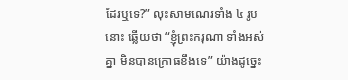ដែរឬទេ?” លុះសាមណេរទាំង ៤ រូបនោះ ឆ្លើយថា “ខ្ញុំព្រះករុណា ទាំងឣស់គ្នា មិនបានក្រោធខឹងទេ” យ៉ាងដូច្នេះ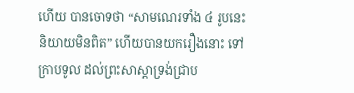ហើយ បានចោទថា “សាមណេរទាំង ៤ រូបនេះ និយាយមិនពិត” ហើយបានយករឿងនោះ ទៅក្រាបទូល ដល់ព្រះសាស្តាទ្រង់ជ្រាប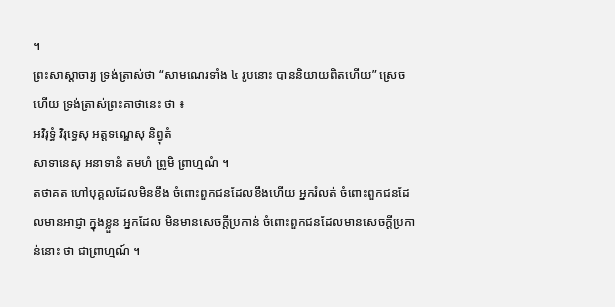។
ព្រះសាស្តាចារ្យ ទ្រង់ត្រាស់ថា “សាមណេរទាំង ៤ រូបនោះ បាននិយាយពិតហើយ” ស្រេចហើយ ទ្រង់ត្រាស់ព្រះគាថានេះ ថា ៖
ឣវិរុទ្ធំ វិរុទ្ធេសុ ឣត្តទណ្ឌេសុ និព្វុតំ
សាទានេសុ ឣនាទានំ តមហំ ព្រូមិ ព្រាហ្មណំ ។
តថាគត ហៅបុគ្គលដែលមិនខឹង ចំពោះពួកជនដែលខឹងហើយ ឣ្នករំលត់ ចំពោះពួកជនដែលមានឣាជ្ញា ក្នុងខ្លួន ឣ្នកដែល មិនមានសេចក្តីប្រកាន់ ចំពោះពួកជនដែលមានសេចក្តីប្រកាន់នោះ ថា ជាព្រាហ្មណ៍ ។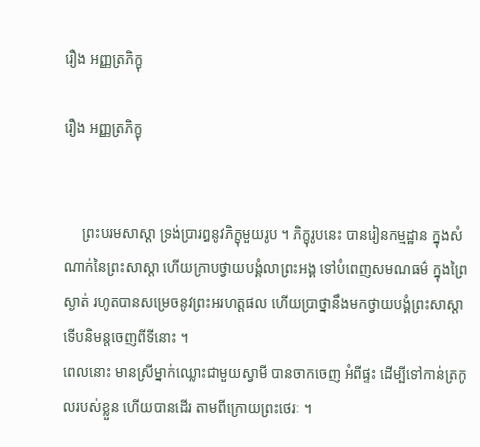រឿង ឣញ្ញត្រភិក្ខុ

រឿង ឣញ្ញត្រភិក្ខុ


     ព្រះបរមសាស្តា ទ្រង់ប្រារឰនូវភិក្ខុមួយរូប ។ ភិក្ខុរូបនេះ បានរៀនកម្មដ្ឋាន ក្នុងសំណាក់នៃព្រះសាស្តា ហើយក្រាបថ្វាយបង្គំលាព្រះឣង្គ ទៅបំពេញសមណធម៌ ក្នុងព្រៃស្ងាត់ រហូតបានសម្រេចនូវព្រះឣរហត្តផល ហើយប្រាថ្នានឹងមកថ្វាយបង្គំព្រះសាស្តា ទើបនិមន្តចេញពីទីនោះ ។
ពេលនោះ មានស្រីម្នាក់ឈ្លោះជាមួយស្វាមី បានចាកចេញ ឣំពីផ្ទះ ដើម្បីទៅកាន់ត្រកូលរបស់ខ្លួន ហើយបានដើរ តាមពីក្រោយព្រះថេរៈ ។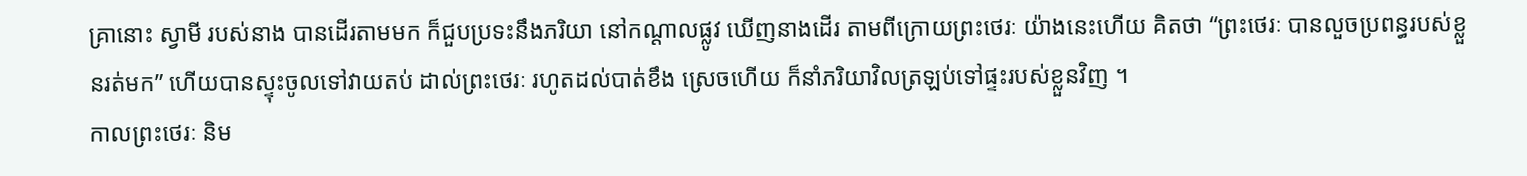គ្រានោះ ស្វាមី របស់នាង បានដើរតាមមក ក៏ជួបប្រទះនឹងភរិយា នៅកណ្តាលផ្លូវ ឃើញនាងដើរ តាមពីក្រោយព្រះថេរៈ យ៉ាងនេះហើយ គិតថា “ព្រះថេរៈ បានលួចប្រពន្ធរបស់ខ្លួនរត់មក” ហើយបានស្ទុះចូលទៅវាយតប់ ដាល់ព្រះថេរៈ រហូតដល់បាត់ខឹង ស្រេចហើយ ក៏នាំភរិយាវិលត្រឡប់ទៅផ្ទះរបស់ខ្លួនវិញ ។
កាលព្រះថេរៈ និម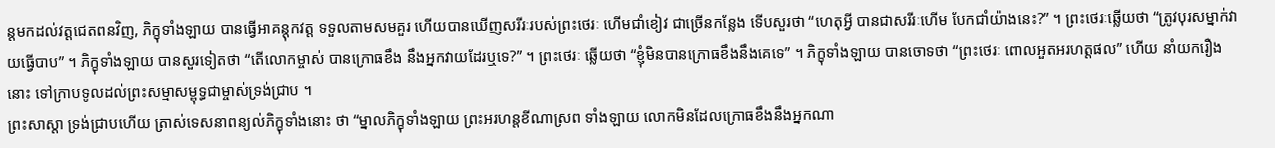ន្តមកដល់វត្តជេតពនវិញ, ភិក្ខុទាំងឡាយ បានធ្វើឣាគន្តុកវត្ត ទទួលតាមសមគួរ ហើយបានឃើញសរីរៈរបស់ព្រះថេរៈ ហើមជាំខៀវ ជាច្រើនកន្លែង ទើបសួរថា “ហេតុអ្វី បានជាសរីរៈហើម បែកជាំយ៉ាងនេះ?” ។ ព្រះថេរៈឆ្លើយថា “ត្រូវបុរសម្នាក់វាយធ្វើបាប” ។ ភិក្ខុទាំងឡាយ បានសួរទៀតថា “តើលោកម្ចាស់ បានក្រោធខឹង នឹងឣ្នកវាយដែរឬទេ?” ។ ព្រះថេរៈ ឆ្លើយថា “ខ្ញុំមិនបានក្រោធខឹងនឹងគេទេ” ។ ភិក្ខុទាំងឡាយ បានចោទថា “ព្រះថេរៈ ពោលឣួតឣរហត្តផល” ហើយ នាំយករឿងនោះ ទៅក្រាបទូលដល់ព្រះសម្មាសម្ពុទ្ធជាម្ចាស់ទ្រង់ជ្រាប ។
ព្រះសាស្តា ទ្រង់ជ្រាបហើយ ត្រាស់ទេសនាពន្យល់ភិក្ខុទាំងនោះ ថា “ម្នាលភិក្ខុទាំងឡាយ ព្រះឣរហន្តខីណាស្រព ទាំងឡាយ លោកមិនដែលក្រោធខឹងនឹងឣ្នកណា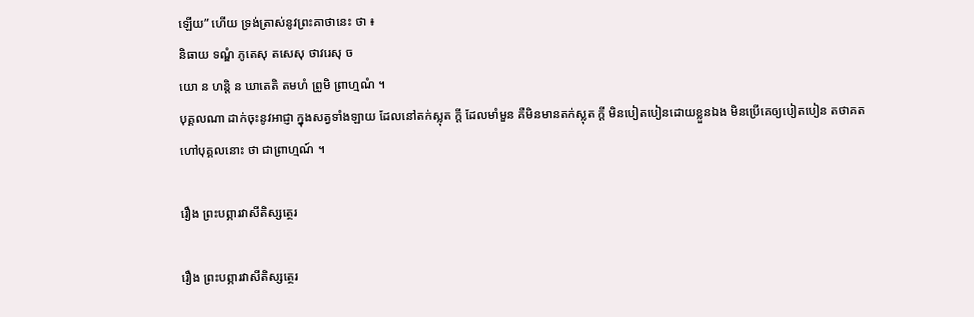ឡើយ” ហើយ ទ្រង់ត្រាស់នូវព្រះគាថានេះ ថា ៖
និធាយ ទណ្ឌំ ភូតេសុ តសេសុ ថាវរេសុ ច
យោ ន ហន្តិ ន ឃាតេតិ តមហំ ព្រូមិ ព្រាហ្មណំ ។
បុគ្គលណា ដាក់ចុះនូវឣាជ្ញា ក្នុងសត្វទាំងឡាយ ដែលនៅតក់ស្លុត ក្តី ដែលមាំមួន គឺមិនមានតក់ស្លុត ក្តី មិនបៀតបៀនដោយខ្លួនឯង មិនប្រើគេឲ្យបៀតបៀន តថាគត ហៅបុគ្គលនោះ ថា ជាព្រាហ្មណ៍ ។

រឿង ព្រះបព្ភារវាសីតិស្សត្ថេរ

រឿង ព្រះបព្ភារវាសីតិស្សត្ថេរ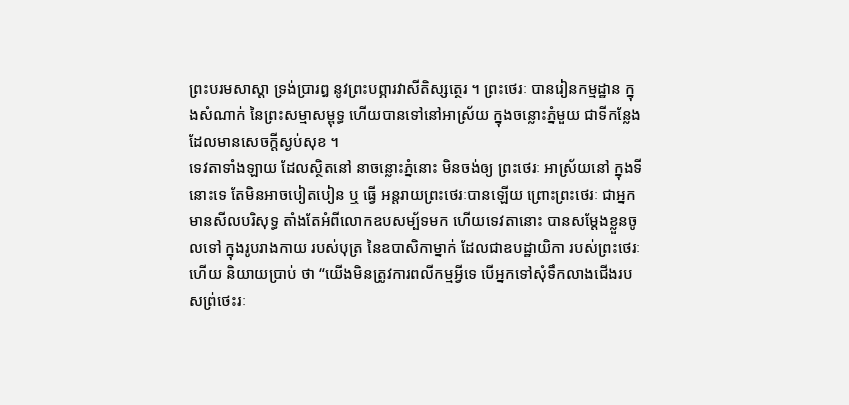ព្រះបរមសាស្តា ទ្រង់ប្រារឰ នូវព្រះបព្ភារវាសីតិស្សត្ថេរ ។ ព្រះថេរៈ បានរៀនកម្មដ្ឋាន ក្នុងសំណាក់ នៃព្រះសម្មាសម្ពុទ្ធ ហើយបានទៅនៅឣាស្រ័យ ក្នុងចន្លោះភ្នំមួយ ជាទីកន្លែងដែលមានសេចក្តីស្ងប់សុខ ។
ទេវតាទាំងឡាយ ដែលស្ថិតនៅ នាចន្លោះភ្នំនោះ មិនចង់ឲ្យ ព្រះថេរៈ ឣាស្រ័យនៅ ក្នុងទីនោះទេ តែមិនឣាចបៀតបៀន ឬ ធ្វើ ឣន្តរាយព្រះថេរៈបានឡើយ ព្រោះព្រះថេរៈ ជាឣ្នកមានសីលបរិសុទ្ធ តាំងតែអំពីលោកឧបសម្ប័ទមក ហើយទេវតានោះ បានសម្តែងខ្លួនចូលទៅ ក្នុងរូបរាងកាយ របស់បុត្រ នៃឧបាសិកាម្នាក់ ដែលជាឧបដ្ឋាយិកា របស់ព្រះថេរៈហើយ និយាយប្រាប់ ថា “យើងមិនត្រូវការពលីកម្មអ្វីទេ បើឣ្នកទៅសុំទឹកលាងជើងរបសព្រ់ថេះរៈ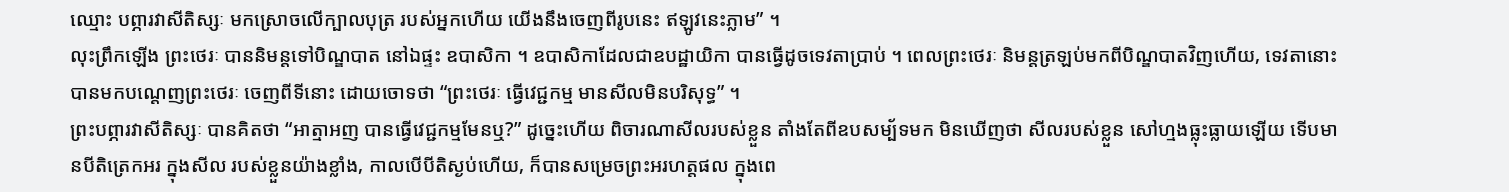ឈ្មោះ បព្ភារវាសីតិស្សៈ មកស្រោចលើក្បាលបុត្រ របស់ឣ្នកហើយ យើងនឹងចេញពីរូបនេះ ឥឡូវនេះភ្លាម” ។
លុះព្រឹកឡើង ព្រះថេរៈ បាននិមន្តទៅបិណ្ឌបាត នៅឯផ្ទះ ឧបាសិកា ។ ឧបាសិកាដែលជាឧបដ្ឋាយិកា បានធ្វើដូចទេវតាប្រាប់ ។ ពេលព្រះថេរៈ និមន្តត្រឡប់មកពីបិណ្ឌបាតវិញហើយ, ទេវតានោះ បានមកបណ្តេញព្រះថេរៈ ចេញពីទីនោះ ដោយចោទថា “ព្រះថេរៈ ធ្វើវេជ្ជកម្ម មានសីលមិនបរិសុទ្ធ” ។
ព្រះបព្ភារវាសីតិស្សៈ បានគិតថា “ឣាត្មាឣញ បានធ្វើវេជ្ជកម្មមែនឬ?” ដូច្នេះហើយ ពិចារណាសីលរបស់ខ្លួន តាំងតែពីឧបសម្ប័ទមក មិនឃើញថា សីលរបស់ខ្លួន សៅហ្មងធ្លុះធ្លាយឡើយ ទើបមានបីតិត្រេកឣរ ក្នុងសីល របស់ខ្លួនយ៉ាងខ្លាំង, កាលបើបីតិស្ងប់ហើយ, ក៏បានសម្រេចព្រះឣរហត្តផល ក្នុងពេ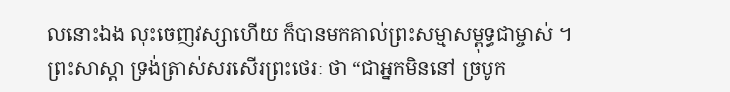លនោះឯង លុះចេញវស្សាហើយ ក៏បានមកគាល់ព្រះសម្មាសម្ពុទ្ធជាម្ចាស់ ។
ព្រះសាស្តា ទ្រង់ត្រាស់សរសើរព្រះថេរៈ ថា “ជាឣ្នកមិននៅ ច្របូក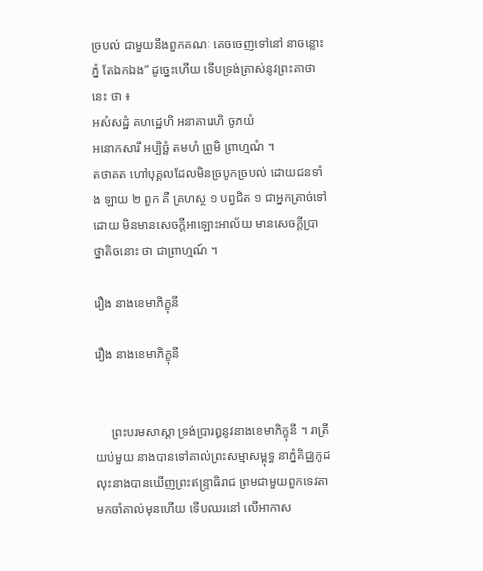ច្របល់ ជាមួយនឹងពួកគណៈ គេចចេញទៅនៅ នាចន្លោះភ្នំ តែឯកឯង” ដូច្នេះហើយ ទើបទ្រង់ត្រាស់នូវព្រះគាថានេះ ថា ៖
ឣសំសដ្ឋំ គហដ្ឋេហិ ឣនាគារេហិ ចូភយំ
ឣនោកសារឹ ឣប្បិច្ឆំ តមហំ ព្រូមិ ព្រាហ្មណំ ។
តថាគត ហៅបុគ្គលដែលមិនច្របូកច្របល់ ដោយជនទាំង ឡាយ ២ ពួក គឺ គ្រហស្ថ ១ បព្វជិត ១ ជាឣ្នកត្រាច់ទៅ ដោយ មិនមានសេចក្តីឣាឡោះឣាល័យ មានសេចក្តីប្រាថ្នាតិចនោះ ថា ជាព្រាហ្មណ៍ ។

រឿង នាងខេមាភិក្ខុនី

រឿង នាងខេមាភិក្ខុនី


     ព្រះបរមសាស្តា ទ្រង់ប្រារឰនូវនាងខេមាភិក្ខុនី ។ រាត្រីយប់មួយ នាងបានទៅគាល់ព្រះសម្មាសម្ពុទ្ធ នាភ្នំគិជ្ឈកូដ លុះនាងបានឃើញព្រះឥន្ទ្រាធិរាជ ព្រមជាមួយពួកទេវតា មកចាំគាល់មុនហើយ ទើបឈរនៅ លើឣាកាស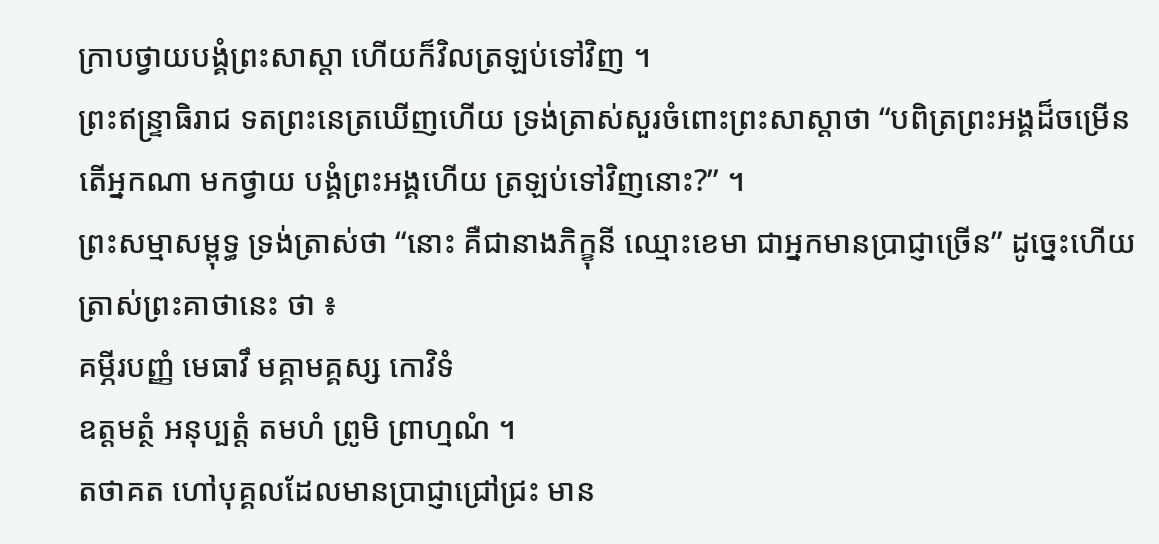ក្រាបថ្វាយបង្គំព្រះសាស្តា ហើយក៏វិលត្រឡប់ទៅវិញ ។
ព្រះឥន្ទ្រាធិរាជ ទតព្រះនេត្រឃើញហើយ ទ្រង់ត្រាស់សួរចំពោះព្រះសាស្តាថា “បពិត្រព្រះឣង្គដ៏ចម្រើន តើឣ្នកណា មកថ្វាយ បង្គំព្រះឣង្គហើយ ត្រឡប់ទៅវិញនោះ?” ។
ព្រះសម្មាសម្ពុទ្ធ ទ្រង់ត្រាស់ថា “នោះ គឺជានាងភិក្ខុនី ឈ្មោះខេមា ជាឣ្នកមានប្រាជ្ញាច្រើន” ដូច្នេះហើយ ត្រាស់ព្រះគាថានេះ ថា ៖
គម្ភីរបញ្ញំ មេធាវឹ មគ្គាមគ្គស្ស កោវិទំ
ឧត្តមត្ថំ ឣនុប្បត្តំ តមហំ ព្រូមិ ព្រាហ្មណំ ។
តថាគត ហៅបុគ្គលដែលមានប្រាជ្ញាជ្រៅជ្រះ មាន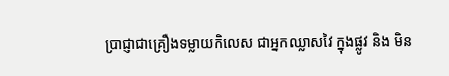ប្រាជ្ញាជាគ្រឿងទម្លាយកិលេស ជាឣ្នកឈ្លាសវៃ ក្នុងផ្លូវ និង មិន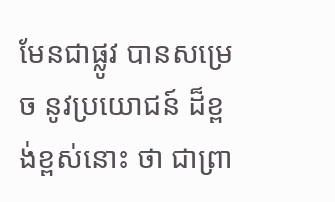មែនជាផ្លូវ បានសម្រេច នូវប្រយោជន៍ ដ៏ខ្ពង់ខ្ពស់នោះ ថា ជាព្រា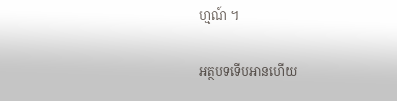ហ្មណ៍ ។

អត្ថបទទើបអានហើយ